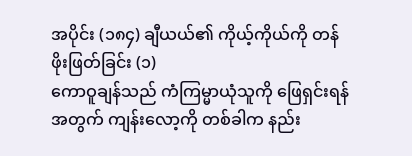အပိုင်း (၁၈၄) ချီယယ်၏ ကိုယ့်ကိုယ်ကို တန်ဖိုးဖြတ်ခြင်း (၁)
ကောဝူချန်သည် ကံကြမ္မာယုံသူကို ဖြေရှင်းရန်အတွက် ကျန်းလော့ကို တစ်ခါက နည်း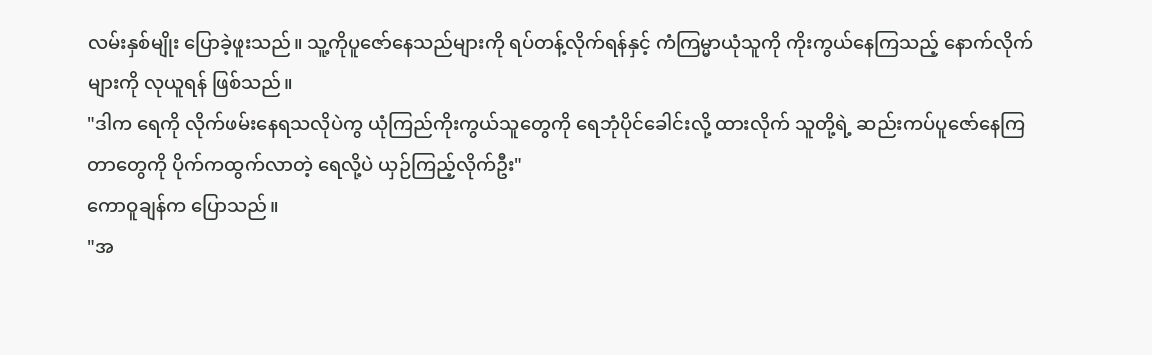လမ်းနှစ်မျိုး ပြောခဲ့ဖူးသည်။ သူ့ကိုပူဇော်နေသည်များကို ရပ်တန့်လိုက်ရန်နှင့် ကံကြမ္မာယုံသူကို ကိုးကွယ်နေကြသည့် နောက်လိုက်များကို လုယူရန် ဖြစ်သည်။
"ဒါက ရေကို လိုက်ဖမ်းနေရသလိုပဲကွ ယုံကြည်ကိုးကွယ်သူတွေကို ရေဘုံပိုင်ခေါင်းလို့ ထားလိုက် သူတို့ရဲ့ ဆည်းကပ်ပူဇော်နေကြတာတွေကို ပိုက်ကထွက်လာတဲ့ ရေလို့ပဲ ယှဉ်ကြည့်လိုက်ဦး"
ကောဝူချန်က ပြောသည်။
"အ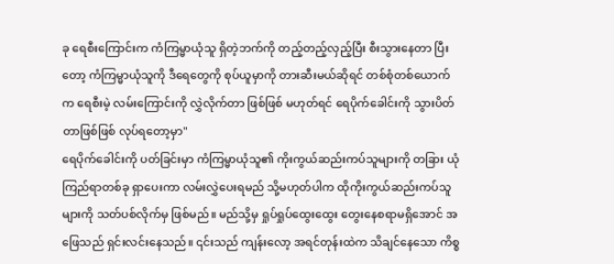ခု ရေစီးကြောင်းက ကံကြမ္မာယုံသူ ရှိတဲ့ဘက်ကို တည့်တည့်လှည့်ပြီး စီးသွားနေတာ ပြီးတော့ ကံကြမ္မာယုံသူကို ဒီရေတွေကို စုပ်ယူမှာကို တားဆီးမယ်ဆိုရင် တစ်စုံတစ်ယောက်က ရေစီးမဲ့ လမ်းကြောင်းကို လွှဲလိုက်တာ ဖြစ်ဖြစ် မဟုတ်ရင် ရေပိုက်ခေါင်းကို သွားပိတ်တာဖြစ်ဖြစ် လုပ်ရတော့မှာ"
ရေပိုက်ခေါင်းကို ပတ်ခြင်းမှာ ကံကြမ္မာယုံသူ၏ ကိုးကွယ်ဆည်းကပ်သူများကို တခြား ယုံကြည်ရာတစ်ခု ရှာပေးကာ လမ်းလွှဲပေးရမည် သို့မဟုတ်ပါက ထိုကိုးကွယ်ဆည်းကပ်သူများကို သတ်ပစ်လိုက်မှ ဖြစ်မည်။ မည်သို့မှ ရှုပ်ရှုပ်ထွေးထွေး တွေးနေစရာမရှိအောင် အဖြေသည် ရှင်းလင်းနေသည်။ ၎င်းသည် ကျန်းလော့ အရင်တုန်းထဲက သိချင်နေသော ကိစ္စ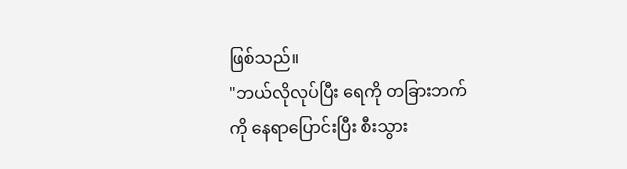ဖြစ်သည်။
"ဘယ်လိုလုပ်ပြီး ရေကို တခြားဘက်ကို နေရာပြောင်းပြီး စီးသွား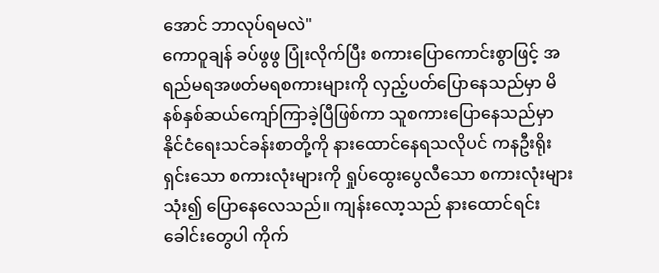အောင် ဘာလုပ်ရမလဲ"
ကောဝူချန် ခပ်ဖွဖွ ပြုံးလိုက်ပြီး စကားပြောကောင်းစွာဖြင့် အရည်မရအဖတ်မရစကားများကို လှည့်ပတ်ပြောနေသည်မှာ မိနစ်နှစ်ဆယ်ကျော်ကြာခဲ့ပြီဖြစ်ကာ သူစကားပြောနေသည်မှာ နိုင်ငံရေးသင်ခန်းစာတို့ကို နားထောင်နေရသလိုပင် ကနဦးရိုးရှင်းသော စကားလုံးများကို ရှုပ်ထွေးပွေလီသော စကားလုံးများ သုံး၍ ပြောနေလေသည်။ ကျန်းလော့သည် နားထောင်ရင်း ခေါင်းတွေပါ ကိုက်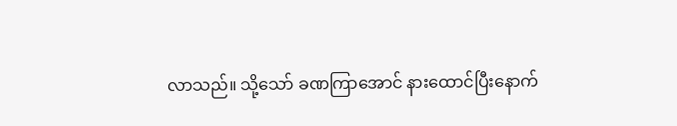လာသည်။ သို့သော် ခဏကြာအောင် နားထောင်ပြီးနောက်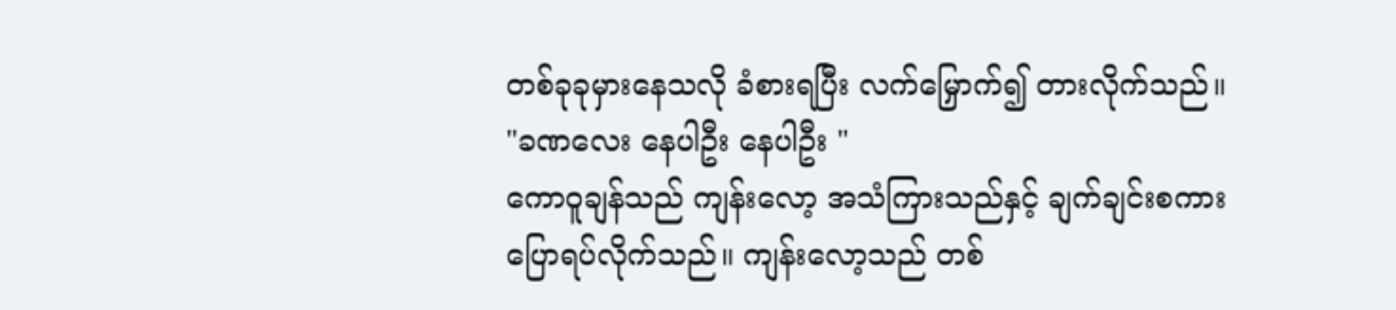တစ်ခုခုမှားနေသလို ခံစားရပြီး လက်မြှောက်၍ တားလိုက်သည်။
"ခဏလေး နေပါဦး နေပါဦး "
ကောဝူချန်သည် ကျန်းလော့ အသံကြားသည်နှင့် ချက်ချင်းစကားပြောရပ်လိုက်သည်။ ကျန်းလော့သည် တစ်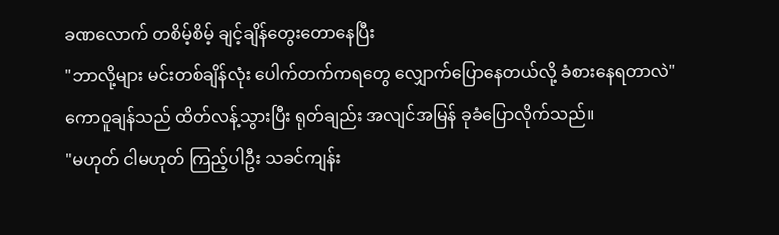ခဏလောက် တစိမ့်စိမ့် ချင့်ချိန်တွေးတောနေပြီး
"ဘာလို့များ မင်းတစ်ချိန်လုံး ပေါက်တက်ကရတွေ လျှောက်ပြောနေတယ်လို့ ခံစားနေရတာလဲ"
ကောဝူချန်သည် ထိတ်လန့်သွားပြီး ရုတ်ချည်း အလျင်အမြန် ခုခံပြောလိုက်သည်။
"မဟုတ် ငါမဟုတ် ကြည့်ပါဦး သခင်ကျန်း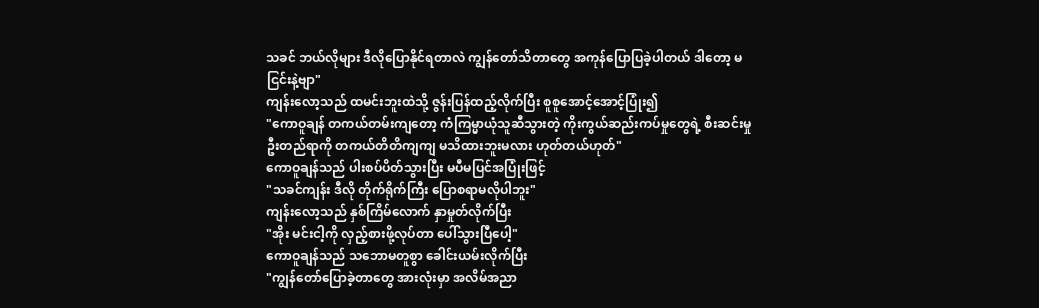သခင် ဘယ်လိုများ ဒီလိုပြောနိုင်ရတာလဲ ကျွန်တော်သိတာတွေ အကုန်ပြောပြခဲ့ပါတယ် ဒါတော့ မငြင်းနဲ့ဗျာ"
ကျန်းလော့သည် ထမင်းဘူးထဲသို့ ဇွန်းပြန်ထည့်လိုက်ပြီး စူစူအောင့်အောင့်ပြုံး၍
"ကောဝူချန် တကယ်တမ်းကျတော့ ကံကြမ္မာယုံသူဆီသွားတဲ့ ကိုးကွယ်ဆည်းကပ်မှုတွေရဲ့ စီးဆင်းမှုဦးတည်ရာကို တကယ်တိတိကျကျ မသိထားဘူးမလား ဟုတ်တယ်ဟုတ်"
ကောဝူချန်သည် ပါးစပ်ပိတ်သွားပြီး မပီမပြင်အပြုံးဖြင့်
"သခင်ကျန်း ဒီလို တိုက်ရိုက်ကြီး ပြောစရာမလိုပါဘူး"
ကျန်းလော့သည် နှစ်ကြိမ်လောက် နှာမှုတ်လိုက်ပြီး
"အိုး မင်းငါ့ကို လှည့်စားဖို့လုပ်တာ ပေါ်သွားပြီပေါ့"
ကောဝူချန်သည် သဘောမတူစွာ ခေါင်းယမ်းလိုက်ပြီး
"ကျွန်တော်ပြောခဲ့တာတွေ အားလုံးမှာ အလိမ်အညာ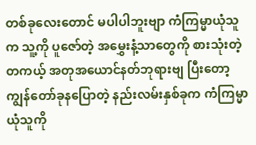တစ်ခုလေးတောင် မပါပါဘူးဗျာ ကံကြမ္မာယုံသူက သူ့ကို ပူဇော်တဲ့ အမွှေးနံ့သာတွေကို စားသုံးတဲ့ တကယ့် အတုအယောင်နတ်ဘုရားဗျ ပြီးတော့ ကျွန်တော်ခုနပြောတဲ့ နည်းလမ်းနှစ်ခုက ကံကြမ္မာယုံသူကို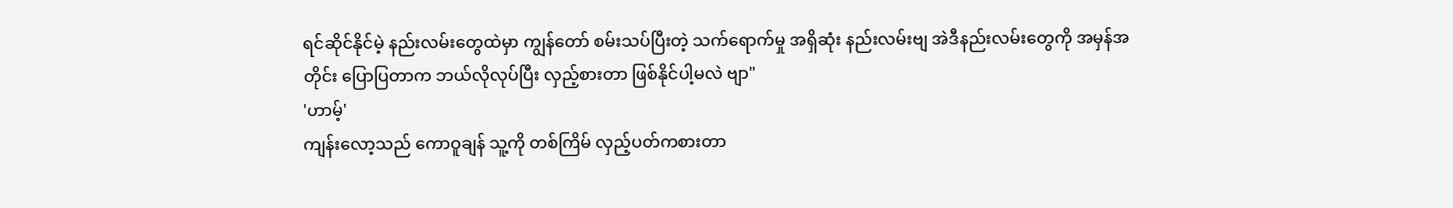ရင်ဆိုင်နိုင်မဲ့ နည်းလမ်းတွေထဲမှာ ကျွန်တော် စမ်းသပ်ပြီးတဲ့ သက်ရောက်မှု အရှိဆုံး နည်းလမ်းဗျ အဲဒီနည်းလမ်းတွေကို အမှန်အတိုင်း ပြောပြတာက ဘယ်လိုလုပ်ပြီး လှည့်စားတာ ဖြစ်နိုင်ပါ့မလဲ ဗျာ"
'ဟာမ့်'
ကျန်းလော့သည် ကောဝူချန် သူ့ကို တစ်ကြိမ် လှည့်ပတ်ကစားတာ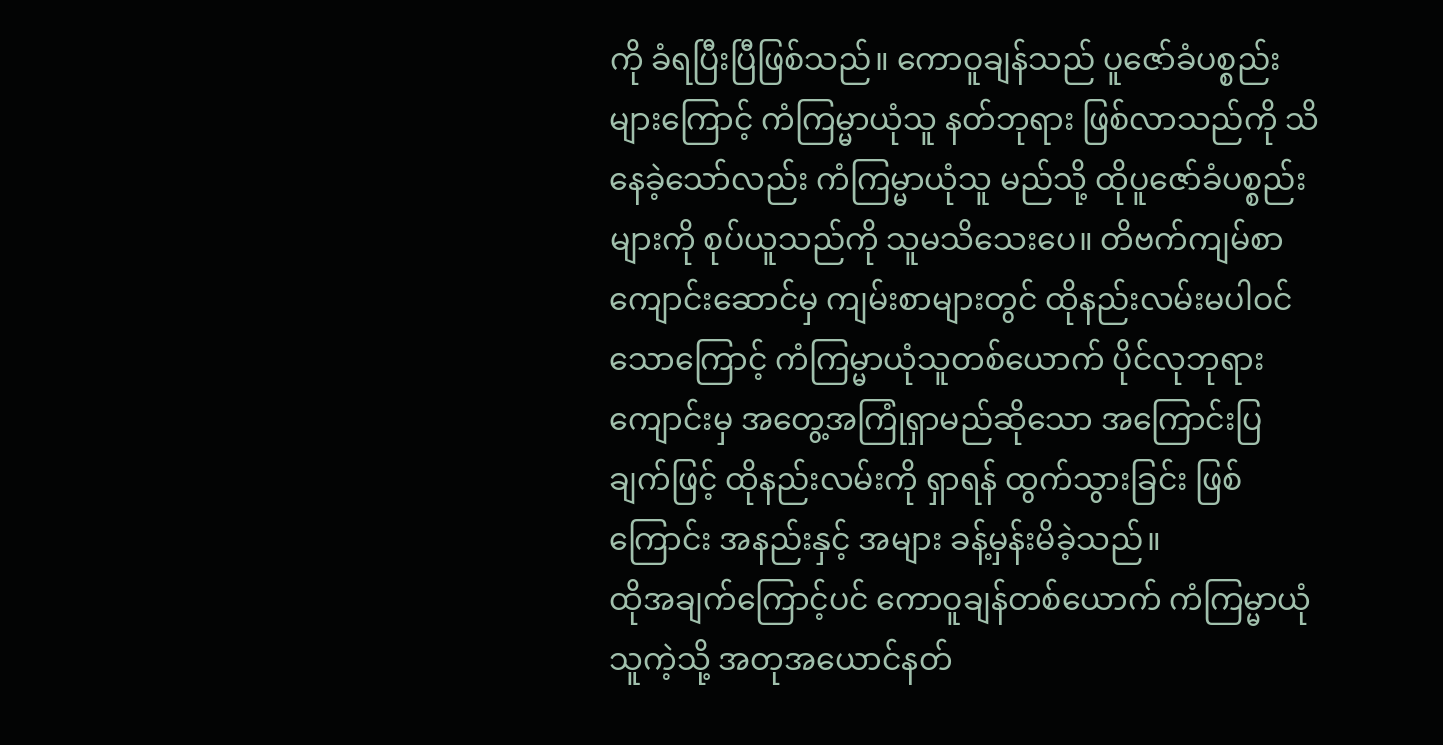ကို ခံရပြီးပြီဖြစ်သည်။ ကောဝူချန်သည် ပူဇော်ခံပစ္စည်းများကြောင့် ကံကြမ္မာယုံသူ နတ်ဘုရား ဖြစ်လာသည်ကို သိနေခဲ့သော်လည်း ကံကြမ္မာယုံသူ မည်သို့ ထိုပူဇော်ခံပစ္စည်းများကို စုပ်ယူသည်ကို သူမသိသေးပေ။ တိဗက်ကျမ်စာကျောင်းဆောင်မှ ကျမ်းစာများတွင် ထိုနည်းလမ်းမပါဝင်သောကြောင့် ကံကြမ္မာယုံသူတစ်ယောက် ပိုင်လုဘုရားကျောင်းမှ အတွေ့အကြုံရှာမည်ဆိုသော အကြောင်းပြချက်ဖြင့် ထိုနည်းလမ်းကို ရှာရန် ထွက်သွားခြင်း ဖြစ်ကြောင်း အနည်းနှင့် အများ ခန့်မှန်းမိခဲ့သည်။
ထိုအချက်ကြောင့်ပင် ကောဝူချန်တစ်ယောက် ကံကြမ္မာယုံသူကဲ့သို့ အတုအယောင်နတ်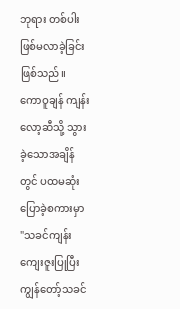ဘုရား တစ်ပါး ဖြစ်မလာခဲ့ခြင်း ဖြစ်သည်။
ကောဝူချန် ကျန်းလော့ဆီသို့ သွားခဲ့သောအချိန်တွင် ပထမဆုံး ပြောခဲ့စကားမှာ
"သခင်ကျန်း ကျေးဇူးပြုပြီး ကျွန်တော့်သခင်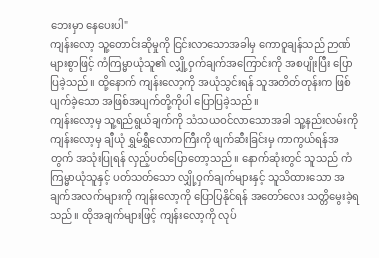ဘေးမှာ နေပေးပါ"
ကျန်းလော့ သူ့တောင်းဆိုမှုကို ငြင်းလာသောအခါမှ ကောဝူချန်သည် ဉာဏ်များစွာဖြင့် ကံကြမ္မာယုံသူ၏ လျှို့ဝှက်ချက်အကြောင်းကို အစပျိုးပြီး ပြောပြခဲ့သည်။ ထို့နောက် ကျန်းလော့ကို အယုံသွင်းရန် သူအတိတ်တုန်းက ဖြစ်ပျက်ခဲ့သော အဖြစ်အပျက်တို့ကိုပါ ပြောပြခဲ့သည်။
ကျန်းလော့မှ သူ့ရည်ရွယ်ချက်ကို သံသယဝင်လာသောအခါ သူ့နည်းလမ်းကို ကျန်းလော့မှ ချီယုံ ရွှမ်ရွှီလောကကြီးကို ဖျက်ဆီးခြင်းမှ ကာကွယ်ရန်အတွက် အသုံးပြုရန် လှည့်ပတ်ပြောတော့သည်။ နောက်ဆုံးတွင် သူသည် ကံကြမ္မာယုံသူနှင့် ပတ်သတ်သော လျှို့ဝှက်ချက်များနှင့် သူသိထားသော အချက်အလက်များကို ကျန်းလော့ကို ပြောပြနိုင်ရန် အတော်လေး သတ္တိမွေးခဲ့ရသည်။ ထိုအချက်များဖြင့် ကျန်းလော့ကို လုပ်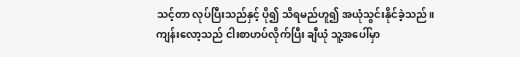သင့်တာ လုပ်ပြီးသည်နှင့် ပို၍ သိရမည်ဟူ၍ အယုံသွင်းနိုင်ခဲ့သည်။
ကျန်းလော့သည် ငါးစာဟပ်လိုက်ပြီး ချီယုံ သူ့အပေါ်မှာ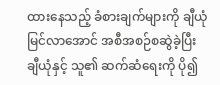ထားနေသည့် ခံစားချက်များကို ချီယုံမြင်လာအောင် အစီအစဉ်စဆွဲခဲ့ပြီး ချီယုံနှင့် သူ၏ ဆက်ဆံရေးကို ပို၍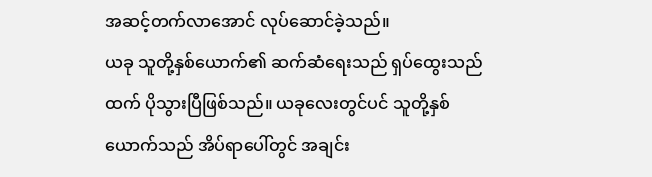အဆင့်တက်လာအောင် လုပ်ဆောင်ခဲ့သည်။
ယခု သူတို့နှစ်ယောက်၏ ဆက်ဆံရေးသည် ရှပ်ထွေးသည်ထက် ပိုသွားပြီဖြစ်သည်။ ယခုလေးတွင်ပင် သူတို့နှစ်ယောက်သည် အိပ်ရာပေါ်တွင် အချင်း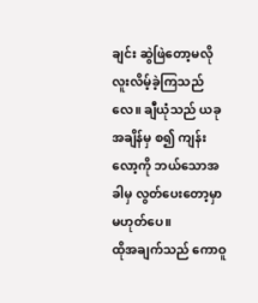ချင်း ဆွဲဖြဲတော့မလို လူးလိမ့်ခဲ့ကြသည်လေ။ ချီယုံသည် ယခုအချိန်မှ စ၍ ကျန်းလော့ကို ဘယ်သောအခါမှ လွတ်ပေးတော့မှာ မဟုတ်ပေ။
ထိုအချက်သည် ကောဝူ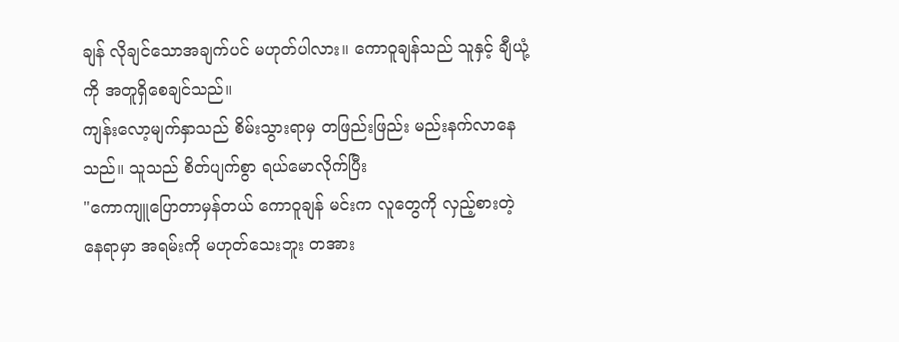ချန် လိုချင်သောအချက်ပင် မဟုတ်ပါလား။ ကောဝူချန်သည် သူနှင့် ချီယုံ့ကို အတူရှိစေချင်သည်။
ကျန်းလော့မျက်နှာသည် စိမ်းသွားရာမှ တဖြည်းဖြည်း မည်းနက်လာနေသည်။ သူသည် စိတ်ပျက်စွာ ရယ်မောလိုက်ပြီး
"ကောကျူပြောတာမှန်တယ် ကောဝူချန် မင်းက လူတွေကို လှည့်စားတဲ့နေရာမှာ အရမ်းကို မဟုတ်သေးဘူး တအား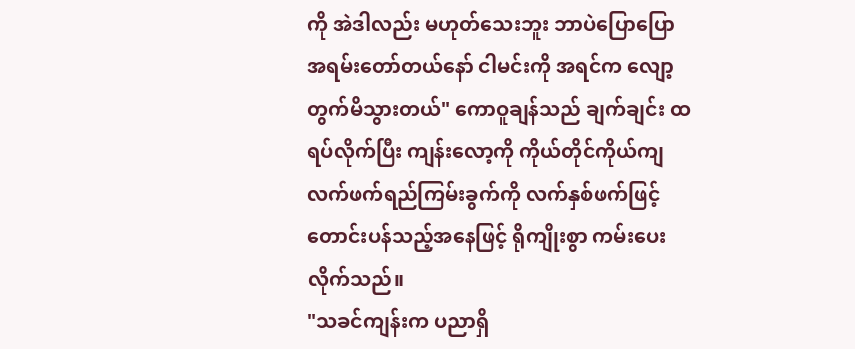ကို အဲဒါလည်း မဟုတ်သေးဘူး ဘာပဲပြောပြော အရမ်းတော်တယ်နော် ငါမင်းကို အရင်က လျော့တွက်မိသွားတယ်" ကောဝူချန်သည် ချက်ချင်း ထရပ်လိုက်ပြီး ကျန်းလော့ကို ကိုယ်တိုင်ကိုယ်ကျ လက်ဖက်ရည်ကြမ်းခွက်ကို လက်နှစ်ဖက်ဖြင့် တောင်းပန်သည့်အနေဖြင့် ရိုကျိုးစွာ ကမ်းပေးလိုက်သည်။
"သခင်ကျန်းက ပညာရှိ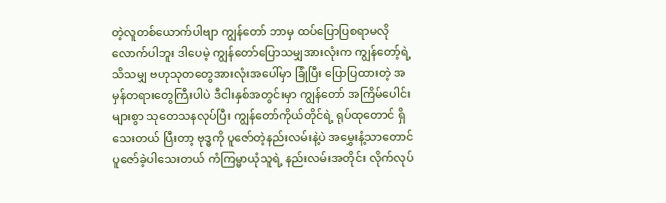တဲ့လူတစ်ယောက်ပါဗျာ ကျွန်တော် ဘာမှ ထပ်ပြောပြစရာမလိုလောက်ပါဘူး ဒါပေမဲ့ ကျွန်တော်ပြောသမျှအားလုံးက ကျွန်တော့်ရဲ့ သိသမျှ ဗဟုသုတတွေအားလုံးအပေါ်မှာ ခြုံပြီး ပြောပြထားတဲ့ အမှန်တရားတွေကြီးပါပဲ ဒီငါးနှစ်အတွင်းမှာ ကျွန်တော် အကြိမ်ပေါင်းများစွာ သုတေသနလုပ်ပြီး ကျွန်တော်ကိုယ်တိုင်ရဲ့ ရုပ်ထုတောင် ရှိသေးတယ် ပြီးတာ့ ဗုဒ္ဓကို ပူဇော်တဲ့နည်းလမ်းနဲ့ပဲ အမွှေးနံ့သာတောင် ပူဇော်ခဲ့ပါသေးတယ် ကံကြမ္မာယုံသူရဲ့ နည်းလမ်းအတိုင်း လိုက်လုပ်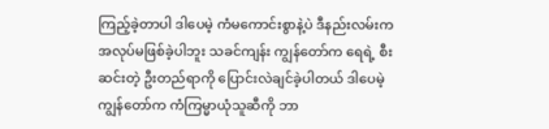ကြည့်ခဲ့တာပါ ဒါပေမဲ့ ကံမကောင်းစွာနဲ့ပဲ ဒီနည်းလမ်းက အလုပ်မဖြစ်ခဲ့ပါဘူး သခင်ကျန်း ကျွန်တော်က ရေရဲ့ စီးဆင်းတဲ့ ဦးတည်ရာကို ပြောင်းလဲချင်ခဲ့ပါတယ် ဒါပေမဲ့ ကျွန်တော်က ကံကြမ္မာယုံသူဆီကို ဘာ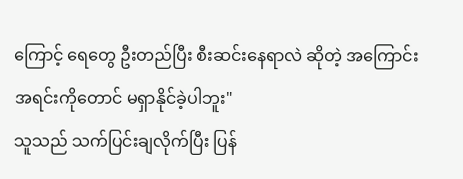ကြောင့် ရေတွေ ဦးတည်ပြီး စီးဆင်းနေရာလဲ ဆိုတဲ့ အကြောင်းအရင်းကိုတောင် မရှာနိုင်ခဲ့ပါဘူး"
သူသည် သက်ပြင်းချလိုက်ပြီး ပြန်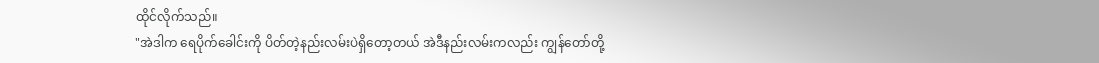ထိုင်လိုက်သည်။
"အဲဒါက ရေပိုက်ခေါင်းကို ပိတ်တဲ့နည်းလမ်းပဲရှိတော့တယ် အဲဒီနည်းလမ်းကလည်း ကျွန်တော်တို့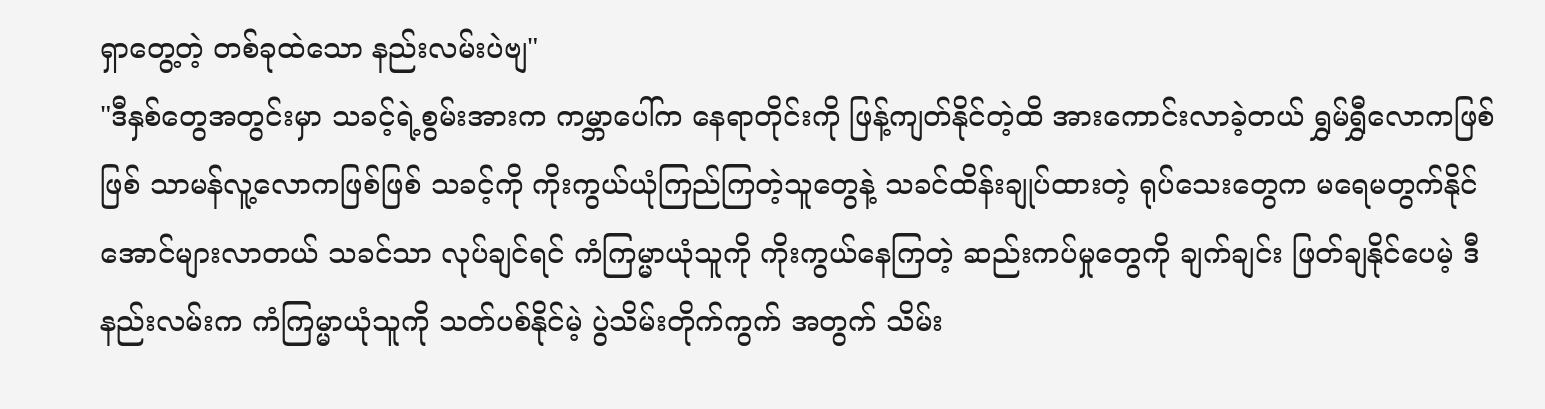ရှာတွေ့တဲ့ တစ်ခုထဲသော နည်းလမ်းပဲဗျ"
"ဒီနှစ်တွေအတွင်းမှာ သခင့်ရဲ့စွမ်းအားက ကမ္ဘာပေါ်က နေရာတိုင်းကို ဖြန့်ကျတ်နိုင်တဲ့ထိ အားကောင်းလာခဲ့တယ် ရွှမ်ရွှီလောကဖြစ်ဖြစ် သာမန်လူ့လောကဖြစ်ဖြစ် သခင့်ကို ကိုးကွယ်ယုံကြည်ကြတဲ့သူတွေနဲ့ သခင်ထိန်းချုပ်ထားတဲ့ ရုပ်သေးတွေက မရေမတွက်နိုင်အောင်များလာတယ် သခင်သာ လုပ်ချင်ရင် ကံကြမ္မာယုံသူကို ကိုးကွယ်နေကြတဲ့ ဆည်းကပ်မှုတွေကို ချက်ချင်း ဖြတ်ချနိုင်ပေမဲ့ ဒီနည်းလမ်းက ကံကြမ္မာယုံသူကို သတ်ပစ်နိုင်မဲ့ ပွဲသိမ်းတိုက်ကွက် အတွက် သိမ်း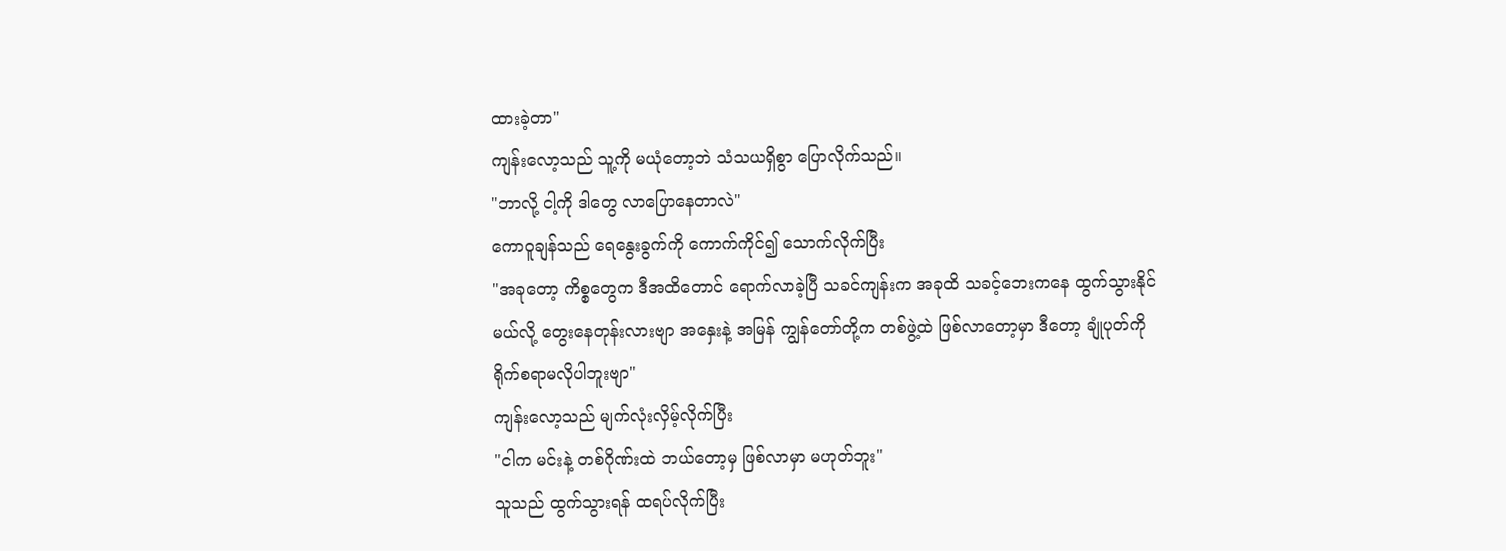ထားခဲ့တာ"
ကျန်းလော့သည် သူ့ကို မယုံတော့ဘဲ သံသယရှိစွာ ပြောလိုက်သည်။
"ဘာလို့ ငါ့ကို ဒါတွေ လာပြောနေတာလဲ"
ကောဝူချန်သည် ရေနွေးခွက်ကို ကောက်ကိုင်၍ သောက်လိုက်ပြီး
"အခုတော့ ကိစ္စတွေက ဒီအထိတောင် ရောက်လာခဲ့ပြီ သခင်ကျန်းက အခုထိ သခင့်ဘေးကနေ ထွက်သွားနိုင်မယ်လို့ တွေးနေတုန်းလားဗျာ အနှေးနဲ့ အမြန် ကျွန်တော်တို့က တစ်ဖွဲ့ထဲ ဖြစ်လာတော့မှာ ဒီတော့ ချုံပုတ်ကို ရိုက်စရာမလိုပါဘူးဗျာ"
ကျန်းလော့သည် မျက်လုံးလှိမ့်လိုက်ပြီး
"ငါက မင်းနဲ့ တစ်ဂိုဏ်းထဲ ဘယ်တော့မှ ဖြစ်လာမှာ မဟုတ်ဘူး"
သူသည် ထွက်သွားရန် ထရပ်လိုက်ပြီး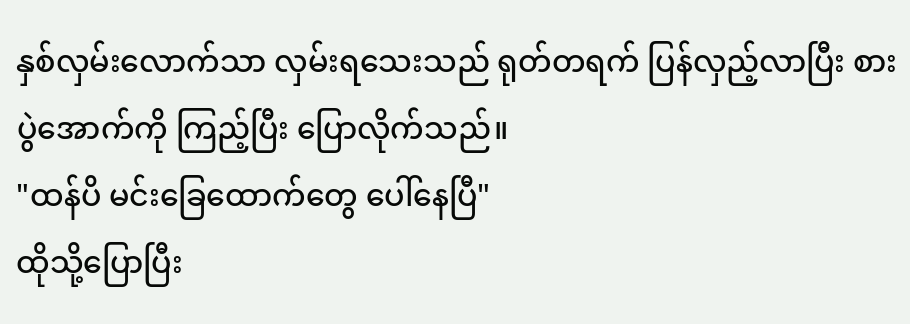နှစ်လှမ်းလောက်သာ လှမ်းရသေးသည် ရုတ်တရက် ပြန်လှည့်လာပြီး စားပွဲအောက်ကို ကြည့်ပြီး ပြောလိုက်သည်။
"ထန်ပိ မင်းခြေထောက်တွေ ပေါ်နေပြီ"
ထိုသို့ပြောပြီး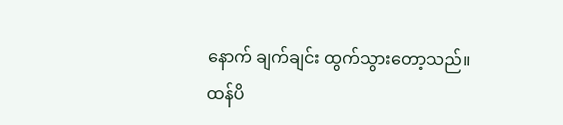နောက် ချက်ချင်း ထွက်သွားတော့သည်။
ထန်ပိ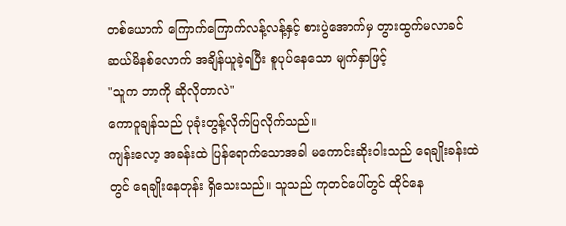တစ်ယောက် ကြောက်ကြောက်လန့်လန့်နှင့် စားပွဲအောက်မှ တွားထွက်မလာခင် ဆယ်မိနစ်လောက် အချိန်ယူခဲ့ရပြီး စူပုပ်နေသော မျက်နှာဖြင့်
"သူက ဘာကို ဆိုလိုတာလဲ"
ကောဝူချန်သည် ပုခုံးတွန့်လိုက်ပြလိုက်သည်။
ကျန်းလော့ အခန်းထဲ ပြန်ရောက်သောအခါ မကောင်းဆိုးဝါးသည် ရေချိုးခန်းထဲတွင် ရေချိုးနေတုန်း ရှိသေးသည်။ သူသည် ကုတင်ပေါ်တွင် ထိုင်နေ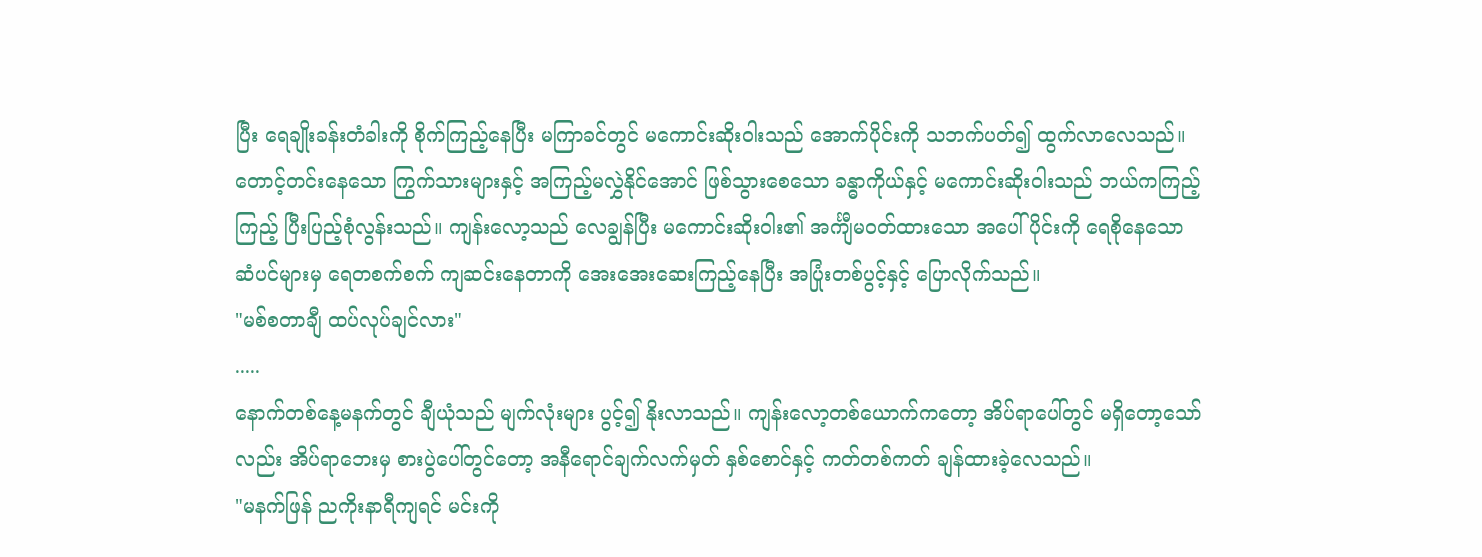ပြီး ရေချိုးခန်းတံခါးကို စိုက်ကြည့်နေပြီး မကြာခင်တွင် မကောင်းဆိုးဝါးသည် အောက်ပိုင်းကို သဘက်ပတ်၍ ထွက်လာလေသည်။
တောင့်တင်းနေသော ကြွက်သားများနှင့် အကြည့်မလွှဲနိုင်အောင် ဖြစ်သွားစေသော ခန္ဓာကိုယ်နှင့် မကောင်းဆိုးဝါးသည် ဘယ်ကကြည့်ကြည့် ပြီးပြည့်စုံလွန်းသည်။ ကျန်းလော့သည် လေချွန်ပြီး မကောင်းဆိုးဝါး၏ အင်္ကျီမဝတ်ထားသော အပေါ်ပိုင်းကို ရေစိုနေသော ဆံပင်များမှ ရေတစက်စက် ကျဆင်းနေတာကို အေးအေးဆေးကြည့်နေပြီး အပြုံးတစ်ပွင့်နှင့် ပြောလိုက်သည်။
"မစ်စတာချီ ထပ်လုပ်ချင်လား"
.....
နောက်တစ်နေ့မနက်တွင် ချီယုံသည် မျက်လုံးများ ပွင့်၍ နိုးလာသည်။ ကျန်းလော့တစ်ယောက်ကတော့ အိပ်ရာပေါ်တွင် မရှိတော့သော်လည်း အိပ်ရာဘေးမှ စားပွဲပေါ်တွင်တော့ အနီရောင်ချက်လက်မှတ် နှစ်စောင်နှင့် ကတ်တစ်ကတ် ချန်ထားခဲ့လေသည်။
"မနက်ဖြန် ညကိုးနာရီကျရင် မင်းကို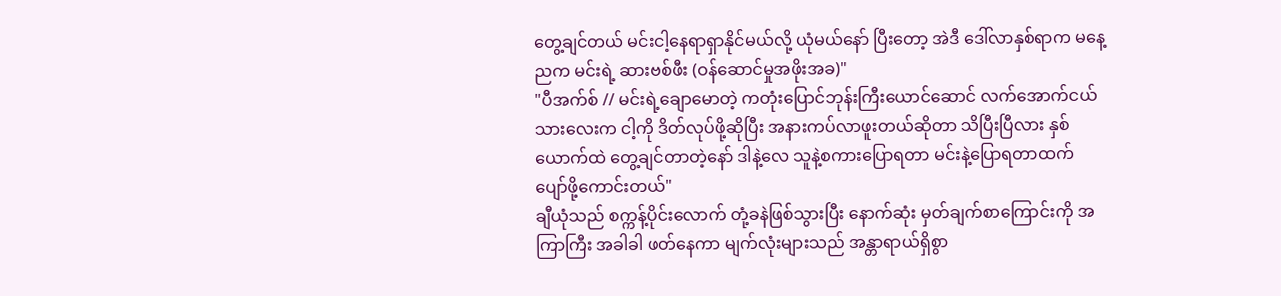တွေ့ချင်တယ် မင်းငါ့နေရာရှာနိုင်မယ်လို့ ယုံမယ်နော် ပြီးတော့ အဲဒီ ဒေါ်လာနှစ်ရာက မနေ့ညက မင်းရဲ့ ဆားဗစ်ဖီး (ဝန်ဆောင်မှုအဖိုးအခ)"
"ပီအက်စ် // မင်းရဲ့ချောမောတဲ့ ကတုံးပြောင်ဘုန်းကြီးယောင်ဆောင် လက်အောက်ငယ်သားလေးက ငါ့ကို ဒိတ်လုပ်ဖို့ဆိုပြီး အနားကပ်လာဖူးတယ်ဆိုတာ သိပြီးပြီလား နှစ်ယောက်ထဲ တွေ့ချင်တာတဲ့နော် ဒါနဲ့လေ သူနဲ့စကားပြောရတာ မင်းနဲ့ပြောရတာထက် ပျော်ဖို့ကောင်းတယ်"
ချီယုံသည် စက္ကန့်ပိုင်းလောက် တုံ့ခနဲဖြစ်သွားပြီး နောက်ဆုံး မှတ်ချက်စာကြောင်းကို အကြာကြီး အခါခါ ဖတ်နေကာ မျက်လုံးများသည် အန္တာရာယ်ရှိစွာ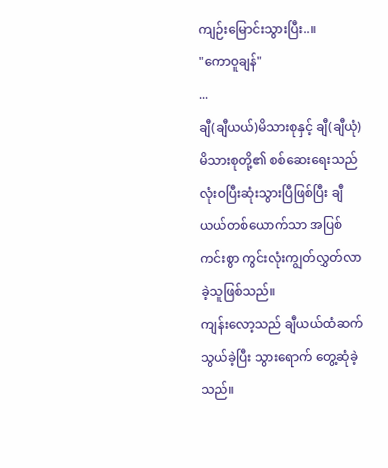ကျဉ်းမြောင်းသွားပြီး..။
"ကောဝူချန်"
...
ချီ(ချီယယ်)မိသားစုနှင့် ချီ(ချီယုံ) မိသားစုတို့၏ စစ်ဆေးရေးသည် လုံးဝပြီးဆုံးသွားပြီဖြစ်ပြီး ချီယယ်တစ်ယောက်သာ အပြစ်ကင်းစွာ ကွင်းလုံးကျွတ်လွှတ်လာခဲ့သူဖြစ်သည်။
ကျန်းလော့သည် ချီယယ်ထံဆက်သွယ်ခဲ့ပြီး သွားရောက် တွေ့ဆုံခဲ့သည်။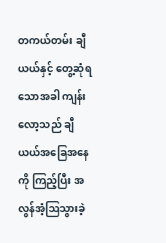တကယ်တမ်း ချီယယ်နှင့် တွေ့ဆုံရသောအခါ ကျန်းလော့သည် ချီယယ်အခြေအနေကို ကြည့်ပြီး အလွန်အံ့ဩသွားခဲ့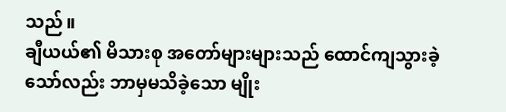သည်။
ချီယယ်၏ မိသားစု အတော်များများသည် ထောင်ကျသွားခဲ့သော်လည်း ဘာမှမသိခဲ့သော မျိုး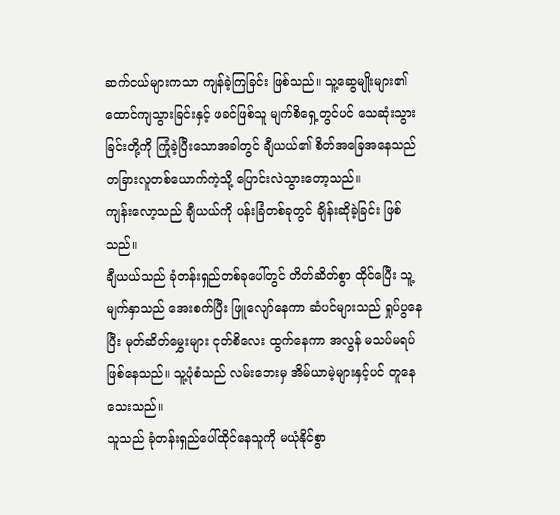ဆက်ငယ်များကသာ ကျန်ခဲ့ကြခြင်း ဖြစ်သည်။ သူ့ဆွေမျိုးများ၏ ထောင်ကျသွားခြင်းနှင့် ဖခင်ဖြစ်သူ မျက်စိရှေ့တွင်ပင် သေဆုံးသွားခြင်းတို့ကို ကြုံခဲ့ပြီးသောအခါတွင် ချီယယ်၏ စိတ်အခြေအနေသည် တခြားလူတစ်ယောက်ကဲ့သို့ ပြောင်းလဲသွားတော့သည်။
ကျန်းလော့သည် ချီယယ်ကို ပန်းခြံတစ်ခုတွင် ချိန်းဆိုခဲ့ခြင်း ဖြစ်သည်။
ချီယယ်သည် ခုံတန်းရှည်တစ်ခုပေါ်တွင် တိတ်ဆိတ်စွာ ထိုင်ပြေီး သူ့မျက်နှာသည် အေးစက်ပြီး ဖြူလျော်နေကာ ဆံပင်များသည် ရှုပ်ပွနေပြီး မုတ်ဆိတ်မွှေးများ ငုတ်စိလေး ထွက်နေကာ အလွန် မသပ်မရပ်ဖြစ်နေသည်။ သူ့ပုံစံသည် လမ်းဘေးမှ အိမ်ယာမဲ့များနှင့်ပင် တူနေသေးသည်။
သူသည် ခုံတန်းရှည်ပေါ်ထိုင်နေသူကို မယုံနိုင်စွာ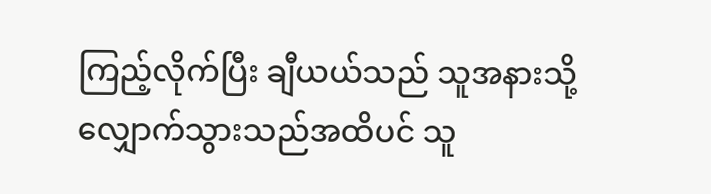ကြည့်လိုက်ပြီး ချီယယ်သည် သူအနားသို့ လျှောက်သွားသည်အထိပင် သူ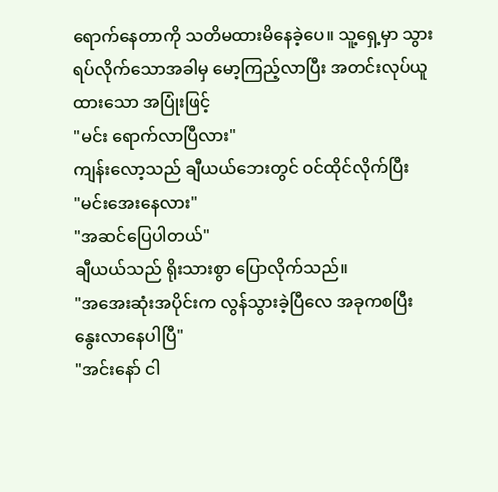ရောက်နေတာကို သတိမထားမိနေခဲ့ပေ။ သူ့ရှေ့မှာ သွားရပ်လိုက်သောအခါမှ မော့ကြည့်လာပြီး အတင်းလုပ်ယူထားသော အပြုံးဖြင့်
"မင်း ရောက်လာပြီလား"
ကျန်းလော့သည် ချီယယ်ဘေးတွင် ဝင်ထိုင်လိုက်ပြီး
"မင်းအေးနေလား"
"အဆင်ပြေပါတယ်"
ချီယယ်သည် ရိုးသားစွာ ပြောလိုက်သည်။
"အအေးဆုံးအပိုင်းက လွန်သွားခဲ့ပြီလေ အခုကစပြီး နွေးလာနေပါပြီ"
"အင်းနော် ငါ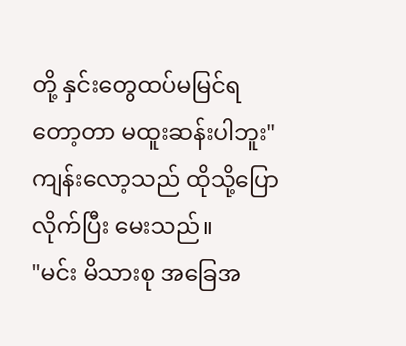တို့ နှင်းတွေထပ်မမြင်ရတော့တာ မထူးဆန်းပါဘူး"
ကျန်းလော့သည် ထိုသို့ပြောလိုက်ပြီး မေးသည်။
"မင်း မိသားစု အခြေအ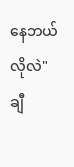နေဘယ်လိုလဲ"
ချီ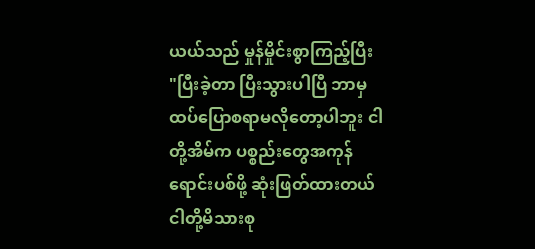ယယ်သည် မှုန်မှိုင်းစွာကြည့်ပြီး
"ပြီးခဲ့တာ ပြီးသွားပါပြီ ဘာမှ ထပ်ပြောစရာမလိုတော့ပါဘူး ငါတို့အိမ်က ပစ္စည်းတွေအကုန် ရောင်းပစ်ဖို့ ဆုံးဖြတ်ထားတယ် ငါတို့မိသားစု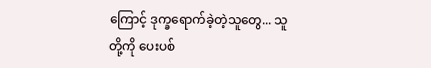ကြောင့် ဒုက္ခရောက်ခဲ့တဲ့သူတွေ... သူတို့ကို ပေးပစ်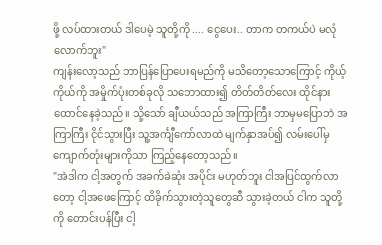ဖို့ လပ်ထားတယ် ဒါပေမဲ့ သူတို့ကို .... ငွေပေး.. တာက တကယ်ပဲ မလုံလောက်ဘူး"
ကျန်းလော့သည် ဘာပြန်ပြောပေးရမည်ကို မသိတော့သောကြောင့် ကိုယ့်ကိုယ်ကို အမှိုက်ပုံးတစ်ခုလို သဘောထား၍ တိတ်တိတ်လေး ထိုင်နားထောင်နေခဲ့သည်။ သို့သော် ချီယယ်သည် အကြာကြီး ဘာမှမပြောဘဲ အကြာကြီး ငိုင်သွားပြီး သူ့အင်္ကျီကော်လာထဲ မျက်နှာအပ်၍ လမ်းပေါ်မှ ကျောက်တုံးများကိုသာ ကြည့်နေတော့သည်။
"အဲဒါက ငါ့အတွက် အခက်ခဲဆုံး အပိုင်း မဟုတ်ဘူး ငါအပြင်ထွက်လာတော့ ငါ့အဖေကြောင့် ထိခိုက်သွားတဲ့သူတွေဆီ သွားခဲ့တယ် ငါက သူတို့ကို တောင်းပန်ပြီး ငါ့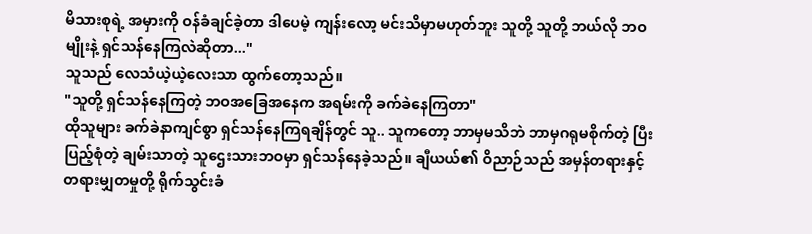မိသားစုရဲ့ အမှားကို ဝန်ခံချင်ခဲ့တာ ဒါပေမဲ့ ကျန်းလော့ မင်းသိမှာမဟုတ်ဘူး သူတို့ သူတို့ ဘယ်လို ဘဝမျိုးနဲ့ ရှင်သန်နေကြလဲဆိုတာ..."
သူသည် လေသံယဲ့ယဲ့လေးသာ ထွက်တော့သည်။
"သူတို့ ရှင်သန်နေကြတဲ့ ဘဝအခြေအနေက အရမ်းကို ခက်ခဲနေကြတာ"
ထိုသူများ ခက်ခဲနာကျင်စွာ ရှင်သန်နေကြရချိန်တွင် သူ.. သူကတော့ ဘာမှမသိဘဲ ဘာမှဂရုမစိုက်တဲ့ ပြီးပြည့်စုံတဲ့ ချမ်းသာတဲ့ သူဌေးသားဘဝမှာ ရှင်သန်နေခဲ့သည်။ ချီယယ်၏ ဝိညာဉ်သည် အမှန်တရားနှင့် တရားမျှတမှုတို့ ရိုက်သွင်းခံ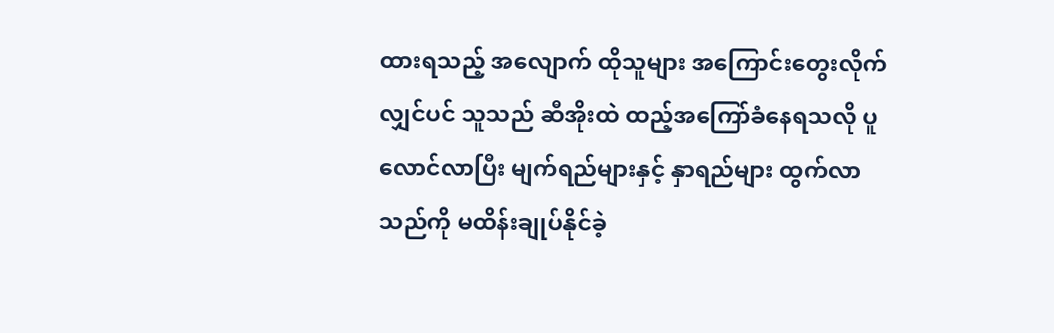ထားရသည့် အလျောက် ထိုသူများ အကြောင်းတွေးလိုက်လျှင်ပင် သူသည် ဆီအိုးထဲ ထည့်အကြော်ခံနေရသလို ပူလောင်လာပြီး မျက်ရည်များနှင့် နှာရည်များ ထွက်လာသည်ကို မထိန်းချုပ်နိုင်ခဲ့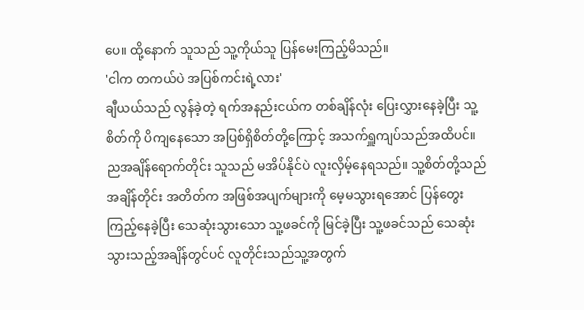ပေ။ ထို့နောက် သူသည် သူ့ကိုယ်သူ ပြန်မေးကြည့်မိသည်။
'ငါက တကယ်ပဲ အပြစ်ကင်းရဲ့လား'
ချီယယ်သည် လွန်ခဲ့တဲ့ ရက်အနည်းငယ်က တစ်ချိန်လုံး ပြေးလွှားနေခဲ့ပြီး သူ့စိတ်ကို ပိကျနေသော အပြစ်ရှိစိတ်တို့ကြောင့် အသက်ရှူကျပ်သည်အထိပင်။
ညအချိန်ရောက်တိုင်း သူသည် မအိပ်နိုင်ပဲ လူးလှိမ့်နေရသည်။ သူ့စိတ်တို့သည် အချိန်တိုင်း အတိတ်က အဖြစ်အပျက်များကို မေ့မသွားရအောင် ပြန်တွေးကြည့်နေခဲ့ပြီး သေဆုံးသွားသော သူ့ဖခင်ကို မြင်ခဲ့ပြီး သူ့ဖခင်သည် သေဆုံးသွားသည့်အချိန်တွင်ပင် လူတိုင်းသည်သူ့အတွက်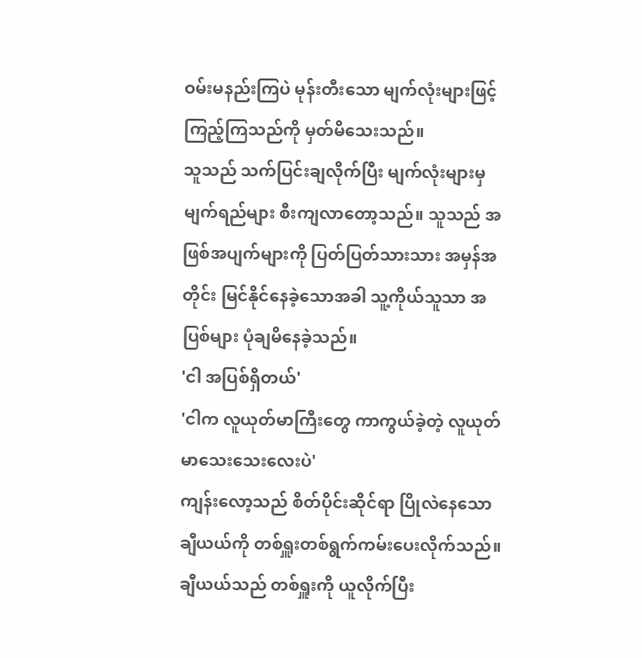ဝမ်းမနည်းကြပဲ မုန်းတီးသော မျက်လုံးများဖြင့် ကြည့်ကြသည်ကို မှတ်မိသေးသည်။
သူသည် သက်ပြင်းချလိုက်ပြီး မျက်လုံးများမှ မျက်ရည်များ စီးကျလာတော့သည်။ သူသည် အဖြစ်အပျက်များကို ပြတ်ပြတ်သားသား အမှန်အတိုင်း မြင်နိုင်နေခဲ့သောအခါ သူ့ကိုယ်သူသာ အပြစ်များ ပုံချမိနေခဲ့သည်။
'ငါ အပြစ်ရှိတယ်'
'ငါက လူယုတ်မာကြီးတွေ ကာကွယ်ခဲ့တဲ့ လူယုတ်မာသေးသေးလေးပဲ'
ကျန်းလော့သည် စိတ်ပိုင်းဆိုင်ရာ ပြိုလဲနေသော ချီယယ်ကို တစ်ရှူးတစ်ရွက်ကမ်းပေးလိုက်သည်။ ချီယယ်သည် တစ်ရှူးကို ယူလိုက်ပြီး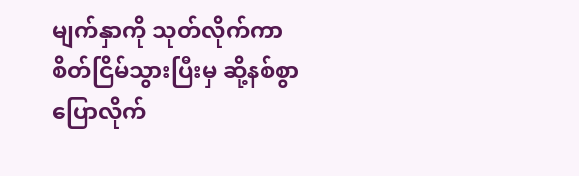မျက်နှာကို သုတ်လိုက်ကာ စိတ်ငြိမ်သွားပြီးမှ ဆို့နစ်စွာ ပြောလိုက်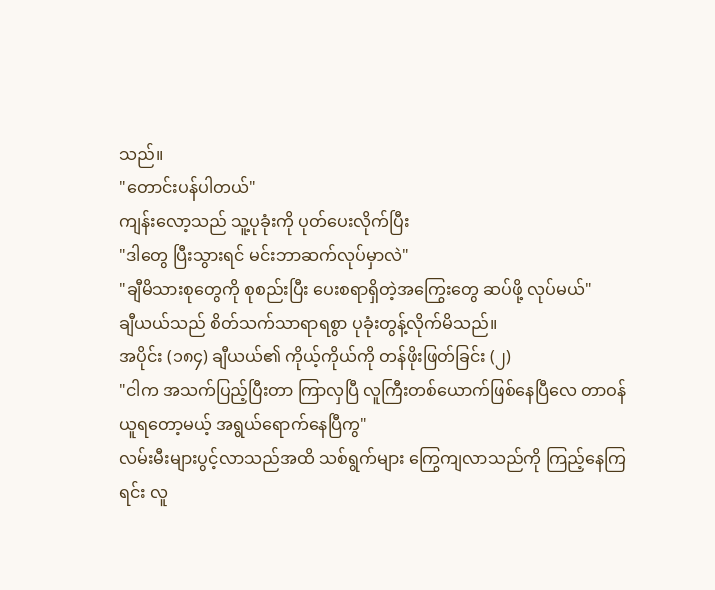သည်။
"တောင်းပန်ပါတယ်"
ကျန်းလော့သည် သူ့ပုခုံးကို ပုတ်ပေးလိုက်ပြီး
"ဒါတွေ ပြီးသွားရင် မင်းဘာဆက်လုပ်မှာလဲ"
"ချီမိသားစုတွေကို စုစည်းပြီး ပေးစရာရှိတဲ့အကြွေးတွေ ဆပ်ဖို့ လုပ်မယ်"
ချီယယ်သည် စိတ်သက်သာရာရစွာ ပုခုံးတွန့်လိုက်မိသည်။
အပိုင်း (၁၈၄) ချီယယ်၏ ကိုယ့်ကိုယ်ကို တန်ဖိုးဖြတ်ခြင်း (၂)
"ငါက အသက်ပြည့်ပြီးတာ ကြာလှပြီ လူကြီးတစ်ယောက်ဖြစ်နေပြီလေ တာဝန်ယူရတော့မယ့် အရွယ်ရောက်နေပြီကွ"
လမ်းမီးများပွင့်လာသည်အထိ သစ်ရွက်များ ကြွေကျလာသည်ကို ကြည့်နေကြရင်း လူ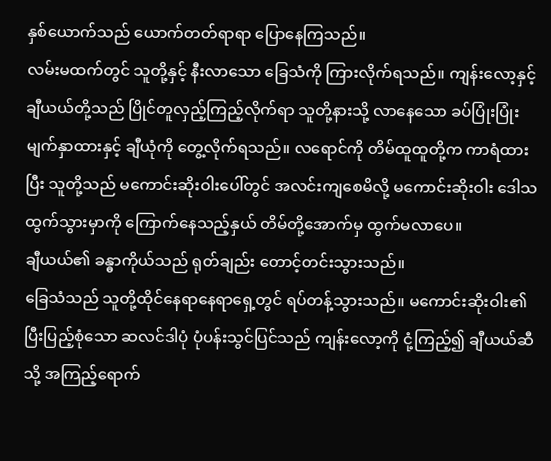နှစ်ယောက်သည် ယောက်တတ်ရာရာ ပြောနေကြသည်။
လမ်းမထက်တွင် သူတို့နှင့် နီးလာသော ခြေသံကို ကြားလိုက်ရသည်။ ကျန်းလော့နှင့် ချီယယ်တို့သည် ပြိုင်တူလှည့်ကြည့်လိုက်ရာ သူတို့နားသို့ လာနေသော ခပ်ပြုံးပြုံး မျက်နှာထားနှင့် ချီယုံကို တွေ့လိုက်ရသည်။ လရောင်ကို တိမ်ထူထူတို့က ကာရံထားပြီး သူတို့သည် မကောင်းဆိုးဝါးပေါ်တွင် အလင်းကျစေမိလို့ မကောင်းဆိုးဝါး ဒေါသထွက်သွားမှာကို ကြောက်နေသည့်နှယ် တိမ်တို့အောက်မှ ထွက်မလာပေ။
ချီယယ်၏ ခန္ဓာကိုယ်သည် ရုတ်ချည်း တောင့်တင်းသွားသည်။
ခြေသံသည် သူတို့ထိုင်နေရာနေရာရှေ့တွင် ရပ်တန့်သွားသည်။ မကောင်းဆိုးဝါး၏ ပြီးပြည့်စုံသော ဆလင်ဒါပုံ ပုံပန်းသွင်ပြင်သည် ကျန်းလော့ကို ငုံ့ကြည့်၍ ချီယယ်ဆီသို့ အကြည့်ရောက်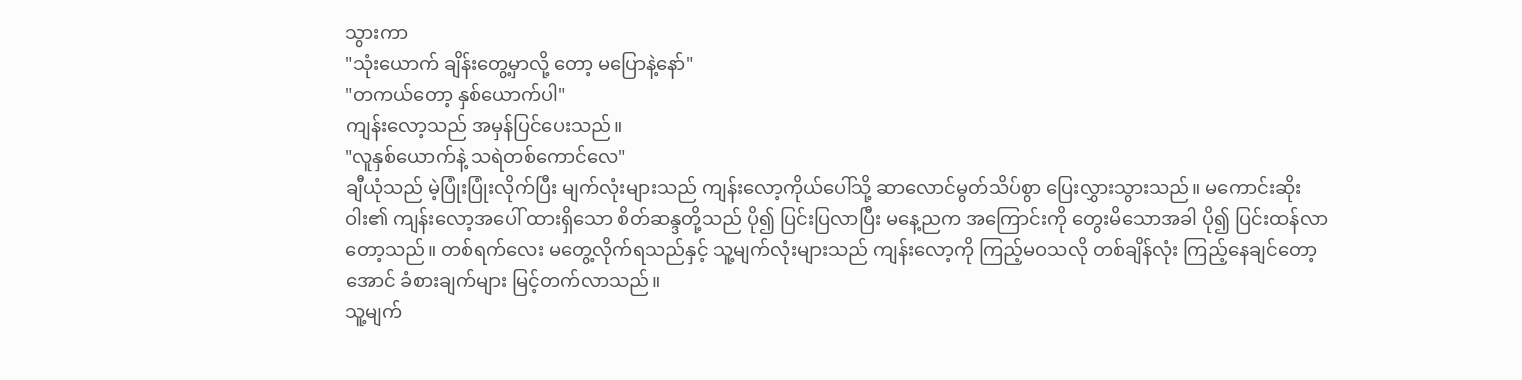သွားကာ
"သုံးယောက် ချိန်းတွေ့မှာလို့ တော့ မပြောနဲ့နော်"
"တကယ်တော့ နှစ်ယောက်ပါ"
ကျန်းလော့သည် အမှန်ပြင်ပေးသည်။
"လူနှစ်ယောက်နဲ့ သရဲတစ်ကောင်လေ"
ချီယုံသည် မဲ့ပြုံးပြုံးလိုက်ပြီး မျက်လုံးများသည် ကျန်းလော့ကိုယ်ပေါ်သို့ ဆာလောင်မွတ်သိပ်စွာ ပြေးလွှားသွားသည်။ မကောင်းဆိုးဝါး၏ ကျန်းလော့အပေါ် ထားရှိသော စိတ်ဆန္ဒတို့သည် ပို၍ ပြင်းပြလာပြီး မနေ့ညက အကြောင်းကို တွေးမိသောအခါ ပို၍ ပြင်းထန်လာတော့သည်။ တစ်ရက်လေး မတွေ့လိုက်ရသည်နှင့် သူ့မျက်လုံးများသည် ကျန်းလော့ကို ကြည့်မဝသလို တစ်ချိန်လုံး ကြည့်နေချင်တော့အောင် ခံစားချက်များ မြင့်တက်လာသည်။
သူ့မျက်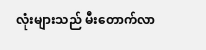လုံးများသည် မီးတောက်လာ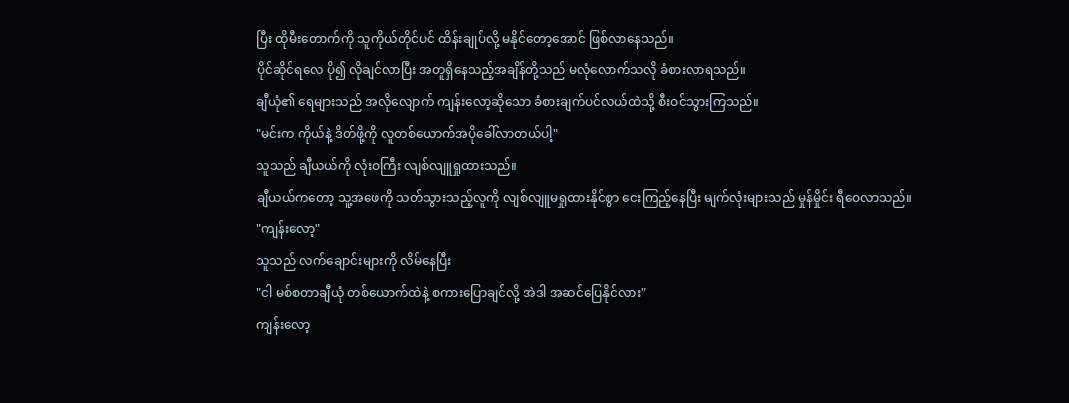ပြီး ထိုမီးတောက်ကို သူကိုယ်တိုင်ပင် ထိန်းချုပ်လို့ မနိုင်တော့အောင် ဖြစ်လာနေသည်။
ပိုင်ဆိုင်ရလေ ပို၍ လိုချင်လာပြီး အတူရှိနေသည့်အချိန်တို့သည် မလုံလောက်သလို ခံစားလာရသည်။
ချီယုံ၏ ရေများသည် အလိုလျောက် ကျန်းလော့ဆိုသော ခံစားချက်ပင်လယ်ထဲသို့ စီးဝင်သွားကြသည်။
"မင်းက ကိုယ်နဲ့ ဒိတ်ဖို့ကို လူတစ်ယောက်အပိုခေါ်လာတယ်ပါ့"
သူသည် ချီယယ်ကို လုံးဝကြီး လျစ်လျူရှုထားသည်။
ချီယယ်ကတော့ သူ့အဖေကို သတ်သွားသည့်လူကို လျစ်လျူမရှုထားနိုင်စွာ ငေးကြည့်နေပြီး မျက်လုံးများသည် မှုန်မှိုင်း ရီဝေလာသည်။
"ကျန်းလော့"
သူသည် လက်ချောင်းများကို လိမ်နေပြီး
"ငါ မစ်စတာချီယုံ တစ်ယောက်ထဲနဲ့ စကားပြောချင်လို့ အဲဒါ အဆင်ပြေနိုင်လား"
ကျန်းလော့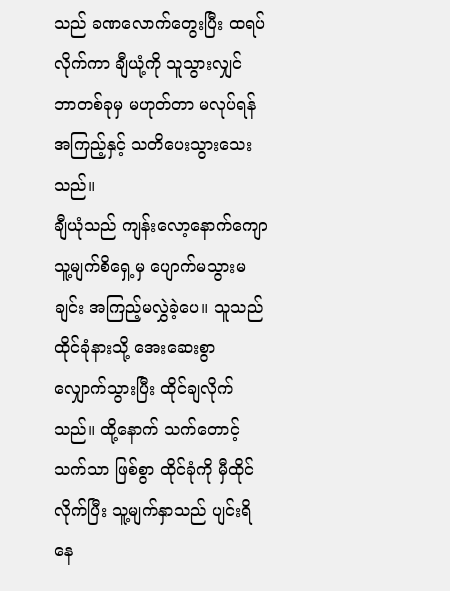သည် ခဏလောက်တွေးပြီး ထရပ်လိုက်ကာ ချီယုံ့ကို သူသွားလျှင် ဘာတစ်ခုမှ မဟုတ်တာ မလုပ်ရန် အကြည့်နှင့် သတိပေးသွားသေးသည်။
ချီယုံသည် ကျန်းလော့နောက်ကျော သူ့မျက်စိရှေ့မှ ပျောက်မသွားမချင်း အကြည့်မလွှဲခဲ့ပေ။ သူသည် ထိုင်ခုံနားသို့ အေးဆေးစွာ လျှောက်သွားပြီး ထိုင်ချလိုက်သည်။ ထို့နောက် သက်တောင့်သက်သာ ဖြစ်စွာ ထိုင်ခုံကို မှီထိုင်လိုက်ပြီး သူ့မျက်နှာသည် ပျင်းရိနေ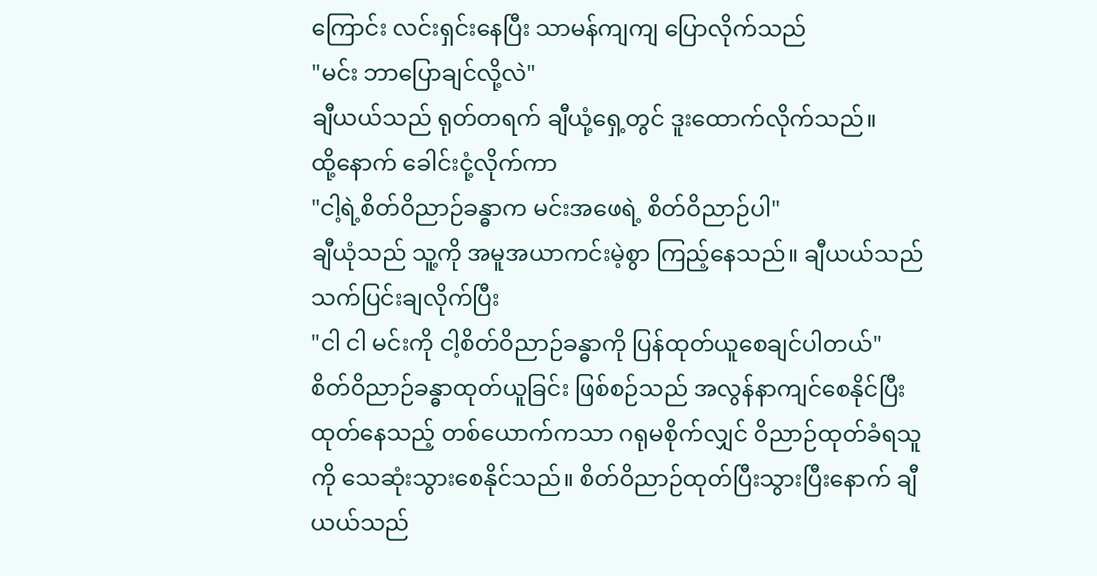ကြောင်း လင်းရှင်းနေပြီး သာမန်ကျကျ ပြောလိုက်သည်
"မင်း ဘာပြောချင်လို့လဲ"
ချီယယ်သည် ရုတ်တရက် ချီယုံ့ရှေ့တွင် ဒူးထောက်လိုက်သည်။
ထို့နောက် ခေါင်းငုံ့လိုက်ကာ
"ငါ့ရဲ့စိတ်ဝိညာဉ်ခန္ဓာက မင်းအဖေရဲ့ စိတ်ဝိညာဉ်ပါ"
ချီယုံသည် သူ့ကို အမူအယာကင်းမဲ့စွာ ကြည့်နေသည်။ ချီယယ်သည် သက်ပြင်းချလိုက်ပြီး
"ငါ ငါ မင်းကို ငါ့စိတ်ဝိညာဉ်ခန္ဓာကို ပြန်ထုတ်ယူစေချင်ပါတယ်"
စိတ်ဝိညာဉ်ခန္ဓာထုတ်ယူခြင်း ဖြစ်စဉ်သည် အလွန်နာကျင်စေနိုင်ပြီး ထုတ်နေသည့် တစ်ယောက်ကသာ ဂရုမစိုက်လျှင် ဝိညာဉ်ထုတ်ခံရသူကို သေဆုံးသွားစေနိုင်သည်။ စိတ်ဝိညာဉ်ထုတ်ပြီးသွားပြီးနောက် ချီယယ်သည်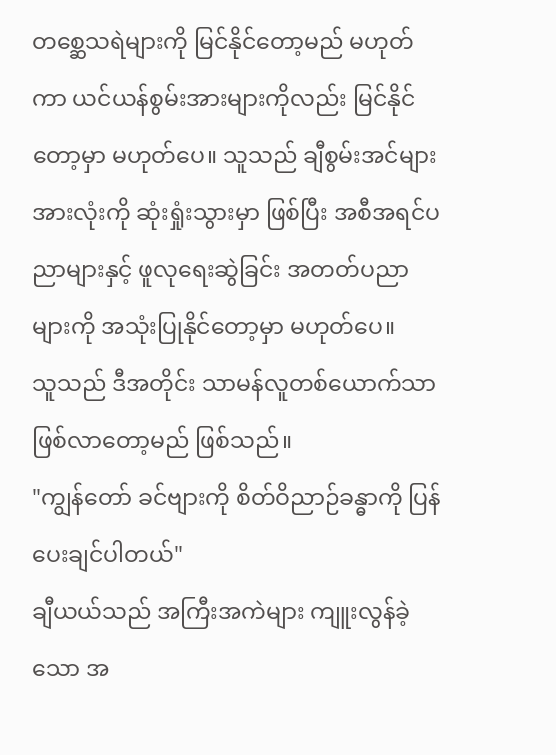တစ္ဆေသရဲများကို မြင်နိုင်တော့မည် မဟုတ်ကာ ယင်ယန်စွမ်းအားများကိုလည်း မြင်နိုင်တော့မှာ မဟုတ်ပေ။ သူသည် ချီစွမ်းအင်များ အားလုံးကို ဆုံးရှုံးသွားမှာ ဖြစ်ပြီး အစီအရင်ပညာများနှင့် ဖူလုရေးဆွဲခြင်း အတတ်ပညာများကို အသုံးပြုနိုင်တော့မှာ မဟုတ်ပေ။
သူသည် ဒီအတိုင်း သာမန်လူတစ်ယောက်သာ ဖြစ်လာတော့မည် ဖြစ်သည်။
"ကျွန်တော် ခင်ဗျားကို စိတ်ဝိညာဉ်ခန္ဓာကို ပြန်ပေးချင်ပါတယ်"
ချီယယ်သည် အကြီးအကဲများ ကျူးလွန်ခဲ့သော အ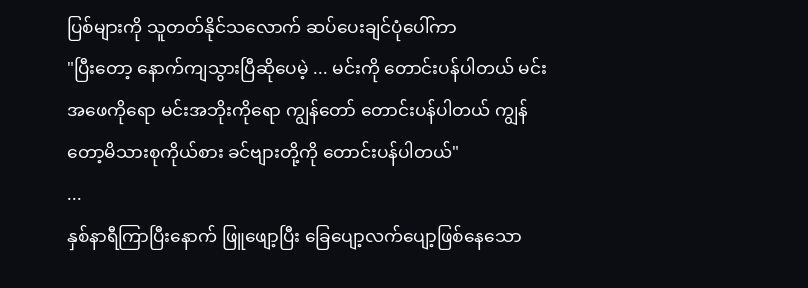ပြစ်များကို သူတတ်နိုင်သလောက် ဆပ်ပေးချင်ပုံပေါ်ကာ
"ပြီးတော့ နောက်ကျသွားပြီဆိုပေမဲ့ ... မင်းကို တောင်းပန်ပါတယ် မင်းအဖေကိုရော မင်းအဘိုးကိုရော ကျွန်တော် တောင်းပန်ပါတယ် ကျွန်တော့မိသားစုကိုယ်စား ခင်ဗျားတို့ကို တောင်းပန်ပါတယ်"
...
နှစ်နာရီကြာပြီးနောက် ဖြူဖျော့ပြီး ခြေပျော့လက်ပျော့ဖြစ်နေသော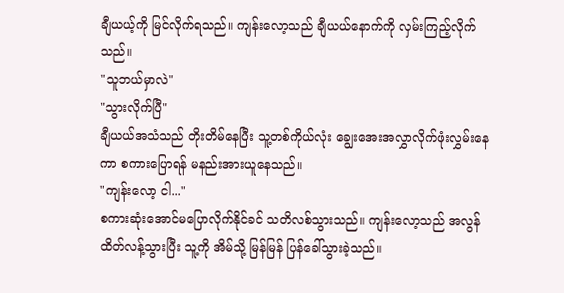ချီယယ့်ကို မြင်လိုက်ရသည်။ ကျန်းလော့သည် ချီယယ်နောက်ကို လှမ်းကြည့်လိုက်သည်။
"သူဘယ်မှာလဲ"
"သွားလိုက်ပြီ"
ချီယယ်အသံသည် တိုးတိမ်နေပြီး သူ့တစ်ကိုယ်လုံး ချွေးအေးအလွှာလိုက်ဖုံးလွှမ်းနေကာ စကားပြောရန် မနည်းအားယူနေသည်။
"ကျန်းလော့ ငါ..."
စကားဆုံးအောင်မပြောလိုက်နိုင်ခင် သတိလစ်သွားသည်။ ကျန်းလော့သည် အလွန်ထိတ်လန့်သွားပြီး သူ့ကို အိမ်သို့ မြန်မြန် ပြန်ခေါ်သွားခဲ့သည်။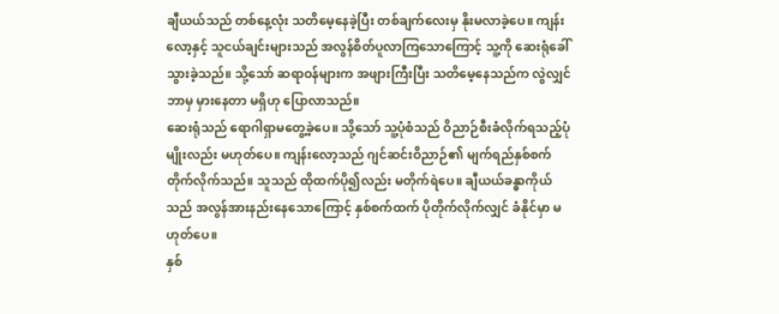ချီယယ်သည် တစ်နေ့လုံး သတိမေ့နေခဲ့ပြီး တစ်ချက်လေးမှ နိုးမလာခဲ့ပေ။ ကျန်းလော့နှင့် သူငယ်ချင်းများသည် အလွန်စိတ်ပူလာကြသောကြောင့် သူ့ကို ဆေးရုံခေါ်သွားခဲ့သည်။ သို့သော် ဆရာဝန်များက အဖျားကြီးပြီး သတိမေ့နေသည်က လွဲလျှင် ဘာမှ မှားနေတာ မရှိဟု ပြောလာသည်။
ဆေးရုံသည် ရောဂါရှာမတွေ့ခဲ့ပေ။ သို့သော် သူ့ပုံစံသည် ဝိညာဉ်စီးခံလိုက်ရသည့်ပုံမျိုးလည်း မဟုတ်ပေ။ ကျန်းလော့သည် ဂျင်ဆင်းဝိညာဉ်၏ မျက်ရည်နှစ်စက်တိုက်လိုက်သည်။ သူသည် ထိုထက်ပို၍လည်း မတိုက်ရဲပေ။ ချီယယ်ခန္ဓာကိုယ်သည် အလွန်အားနည်းနေသောကြောင့် နှစ်စက်ထက် ပိုတိုက်လိုက်လျှင် ခံနိုင်မှာ မဟုတ်ပေ။
နှစ်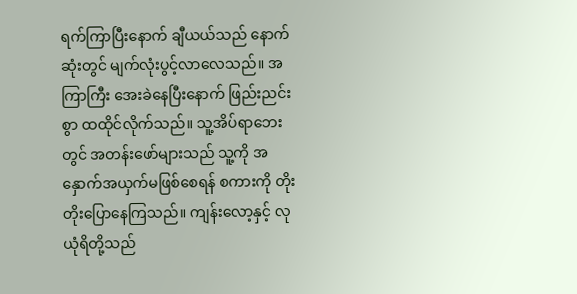ရက်ကြာပြီးနောက် ချီယယ်သည် နောက်ဆုံးတွင် မျက်လုံးပွင့်လာလေသည်။ အကြာကြီး အေးခဲနေပြီးနောက် ဖြည်းညင်းစွာ ထထိုင်လိုက်သည်။ သူ့အိပ်ရာဘေးတွင် အတန်းဖော်များသည် သူ့ကို အနှောက်အယှက်မဖြစ်စေရန် စကားကို တိုးတိုးပြောနေကြသည်။ ကျန်းလော့နှင့် လုယုံရိတို့သည်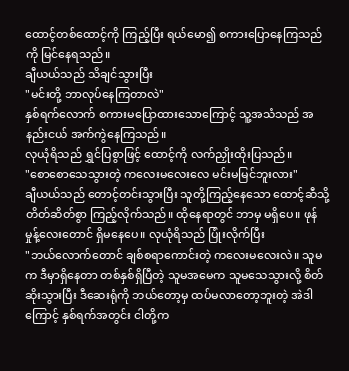ထောင့်တစ်ထောင့်ကို ကြည့်ပြီး ရယ်မော၍ စကားပြောနေကြသည်ကို မြင်နေရသည်။
ချီယယ်သည် သိချင်သွားပြီး
"မင်းတို့ ဘာလုပ်နေကြတာလဲ"
နှစ်ရက်လောက် စကားမပြောထားသောကြောင့် သူ့အသံသည် အနည်းငယ် အက်ကွဲနေကြသည်။
လုယုံရိသည် ရွှင်ပြစွာဖြင့် ထောင့်ကို လက်ညှိုးထိုးပြသည်။
"စောစောသေသွားတဲ့ ကလေးမလေးလေ မင်းမမြင်ဘူးလား"
ချီယယ်သည် တောင့်တင်းသွားပြီး သူတို့ကြည့်နေသော ထောင့်ဆီသို့ တိတ်ဆိတ်စွာ ကြည့်လိုက်သည်။ ထိုနေရာတွင် ဘာမှ မရှိပေ။ ဖုန်မှုန့်လေးတောင် ရှိမနေပေ။ လုယုံရိသည် ပြုံးလိုက်ပြီး
"ဘယ်လောက်တောင် ချစ်စရာကောင်းတဲ့ ကလေးမလေးလဲ။ သူမက ဒီမှာရှိနေတာ တစ်နှစ်ရှိပြီတဲ့ သူမအမေက သူမသေသွားလို့ စိတ်ဆိုးသွားပြီး ဒီဆေးရုံကို ဘယ်တော့မှ ထပ်မလာတော့ဘူးတဲ့ အဲဒါကြောင့် နှစ်ရက်အတွင်း ငါတို့က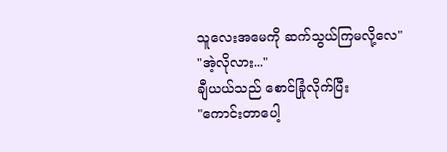သူလေးအမေကို ဆက်သွယ်ကြမလို့လေ"
"အဲ့လိုလား..."
ချီယယ်သည် စောင်ခြုံလိုက်ပြီး
"ကောင်းတာပေါ့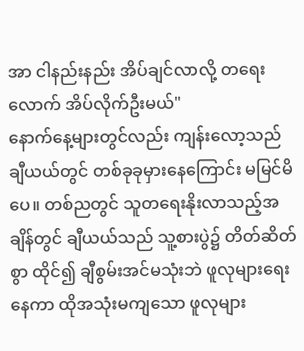အာ ငါနည်းနည်း အိပ်ချင်လာလို့ တရေးလောက် အိပ်လိုက်ဦးမယ်"
နောက်နေ့များတွင်လည်း ကျန်းလော့သည် ချီယယ်တွင် တစ်ခုခုမှားနေကြောင်း မမြင်မိပေ။ တစ်ညတွင် သူတရေးနိုးလာသည့်အချိန်တွင် ချီယယ်သည် သူ့စားပွဲ၌ တိတ်ဆိတ်စွာ ထိုင်၍ ချီစွမ်းအင်မသုံးဘဲ ဖူလုများရေးနေကာ ထိုအသုံးမကျသော ဖူလုများ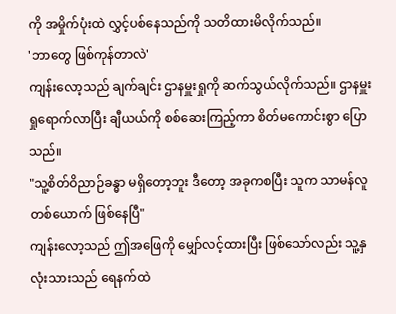ကို အမှိုက်ပုံးထဲ လွှင့်ပစ်နေသည်ကို သတိထားမိလိုက်သည်။
'ဘာတွေ ဖြစ်ကုန်တာလဲ'
ကျန်းလော့သည် ချက်ချင်း ဌာနမှူးရှုကို ဆက်သွယ်လိုက်သည်။ ဌာနမှူးရှုရောက်လာပြီး ချီယယ်ကို စစ်ဆေးကြည့်ကာ စိတ်မကောင်းစွာ ပြောသည်။
"သူ့စိတ်ဝိညာဉ်ခန္ဓာ မရှိတော့ဘူး ဒီတော့ အခုကစပြီး သူက သာမန်လူတစ်ယောက် ဖြစ်နေပြီ"
ကျန်းလော့သည် ဤအဖြေကို မျှော်လင့်ထားပြီး ဖြစ်သော်လည်း သူ့နှလုံးသားသည် ရေနက်ထဲ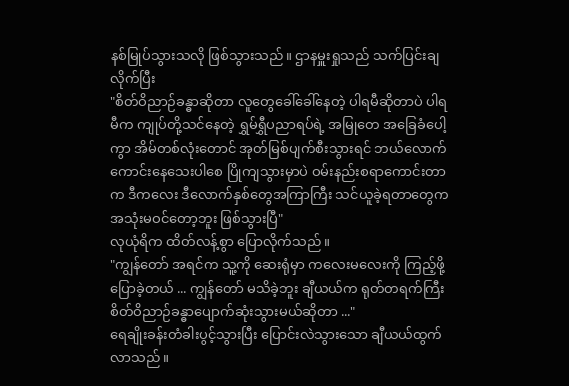နစ်မြုပ်သွားသလို ဖြစ်သွားသည်။ ဌာနမှူးရှုသည် သက်ပြင်းချလိုက်ပြီး
"စိတ်ဝိညာဉ်ခန္ဓာဆိုတာ လူတွေခေါ်ခေါ်နေတဲ့ ပါရမီဆိုတာပဲ ပါရမီက ကျုပ်တို့သင်နေတဲ့ ရွှမ်ရွှီပညာရပ်ရဲ့ အမြုတေ အခြေခံပေါ့ကွာ အိမ်တစ်လုံးတောင် အုတ်မြစ်ပျက်စီးသွားရင် ဘယ်လောက်ကောင်းနေသေးပါစေ ပြိုကျသွားမှာပဲ ဝမ်းနည်းစရာကောင်းတာက ဒီကလေး ဒီလောက်နှစ်တွေအကြာကြီး သင်ယူခဲ့ရတာတွေက အသုံးမဝင်တော့ဘူး ဖြစ်သွားပြီ"
လုယုံရိက ထိတ်လန့်စွာ ပြောလိုက်သည်။
"ကျွန်တော် အရင်က သူ့ကို ဆေးရုံမှာ ကလေးမလေးကို ကြည့်ဖို့ ပြောခဲ့တယ် ... ကျွန်တော် မသိခဲ့ဘူး ချီယယ်က ရုတ်တရက်ကြီး စိတ်ဝိညာဉ်ခန္ဓာပျောက်ဆုံးသွားမယ်ဆိုတာ ..."
ရေချိုးခန်းတံခါးပွင့်သွားပြီး ပြောင်းလဲသွားသော ချီယယ်ထွက်လာသည်။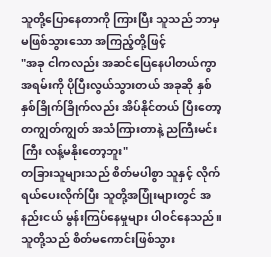သူတို့ပြောနေတာကို ကြားပြီး သူသည် ဘာမှမဖြစ်သွားသော အကြည့်တို့ဖြင့်
"အခု ငါကလည်း အဆင်ပြေနေပါတယ်ကွာ အရမ်းကို ပိုပြီးလွယ်သွားတယ် အခုဆို နှစ်နှစ်ခြိုက်ခြိုက်လည်း အိပ်နိုင်တယ် ပြီးတော့ တကျွတ်ကျွတ် အသံကြားတာနဲ့ ညကြီးမင်းကြီး လန့်မနိုးတော့ဘူး"
တခြားသူများသည် စိတ်မပါစွာ သူနှင့် လိုက်ရယ်ပေးလိုက်ပြီး သူတို့အပြုံးများတွင် အနည်းငယ် မွန်းကြပ်နေမှုများ ပါဝင်နေသည်။ သူတို့သည် စိတ်မကောင်းဖြစ်သွား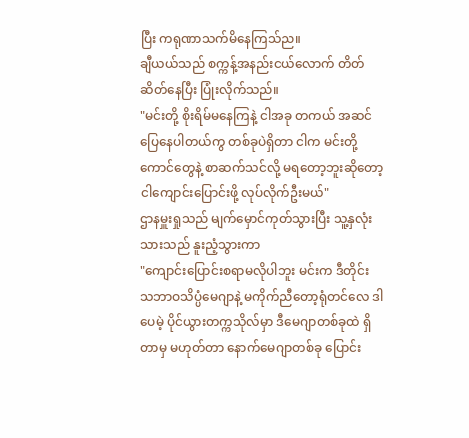ပြီး ကရုဏာသက်မိနေကြသ်ည။
ချီယယ်သည် စက္ကန့်အနည်းငယ်လောက် တိတ်ဆိတ်နေပြီး ပြုံးလိုက်သည်။
"မင်းတို့ စိုးရိမ်မနေကြနဲ့ ငါအခု တကယ် အဆင်ပြေနေပါတယ်ကွ တစ်ခုပဲရှိတာ ငါက မင်းတို့ကောင်တွေနဲ့ စာဆက်သင်လို့ မရတော့ဘူးဆိုတော့ ငါကျောင်းပြောင်းဖို့ လုပ်လိုက်ဦးမယ်"
ဌာနမှူးရှုသည် မျက်မှောင်ကုတ်သွားပြီး သူ့နှလုံးသားသည် နူးညံ့သွားကာ
"ကျောင်းပြောင်းစရာမလိုပါဘူး မင်းက ဒီတိုင်း သဘာဝသိပ္ပံမေဂျာနဲ့ မကိုက်ညီတော့ရုံတင်လေ ဒါပေမဲ့ ပိုင်ယွားတက္ကသိုလ်မှာ ဒီမေဂျာတစ်ခုထဲ ရှိတာမှ မဟုတ်တာ နောက်မေဂျာတစ်ခု ပြောင်း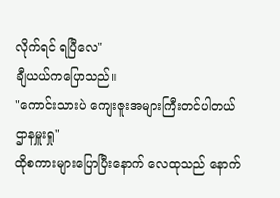လိုက်ရင် ရပြီလေ"
ချီယယ်ကပြောသည်။
"ကောင်းသားပဲ ကျေးဇူးအများကြီးတင်ပါတယ် ဌာနမှူးရှု"
ထိုစကားများပြောပြီးနောက် လေထုသည် နောက်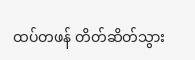ထပ်တဖန် တိတ်ဆိတ်သွား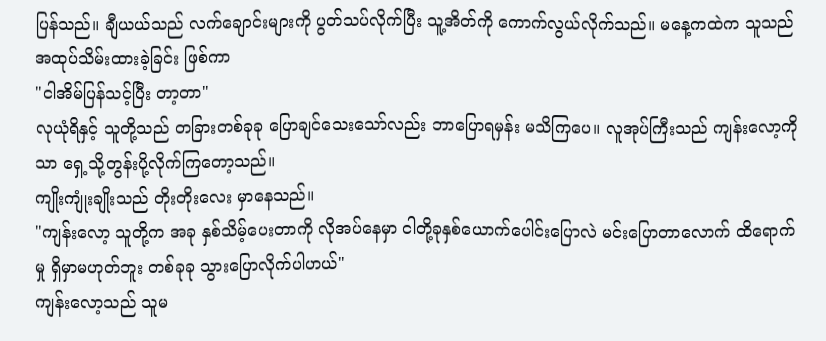ပြန်သည်။ ချီယယ်သည် လက်ချောင်းများကို ပွတ်သပ်လိုက်ပြီး သူ့အိတ်ကို ကောက်လွယ်လိုက်သည်။ မနေ့ကထဲက သူသည် အထုပ်သိမ်းထားခဲ့ခြင်း ဖြစ်ကာ
"ငါအိမ်ပြန်သင့်ပြီး တာ့တာ"
လုယုံရိနှင့် သူတို့သည် တခြားတစ်ခုခု ပြောချင်သေးသော်လည်း ဘာပြောရမှန်း မသိကြပေ။ လူအုပ်ကြီးသည် ကျန်းလော့ကိုသာ ရှေ့သို့တွန်းပို့လိုက်ကြတော့သည်။
ကျိုးကျုံးချိုးသည် တိုးတိုးလေး မှာနေသည်။
"ကျန်းလော့ သူတို့က အခု နှစ်သိမ့်ပေးတာကို လိုအပ်နေမှာ ငါတို့ခုနှစ်ယောက်ပေါင်းပြောလဲ မင်းပြောတာလောက် ထိရောက်မှု ရှိမှာမဟုတ်ဘူး တစ်ခုခု သွားပြောလိုက်ပါဟယ်"
ကျန်းလော့သည် သူမ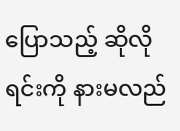ပြောသည့် ဆိုလိုရင်းကို နားမလည်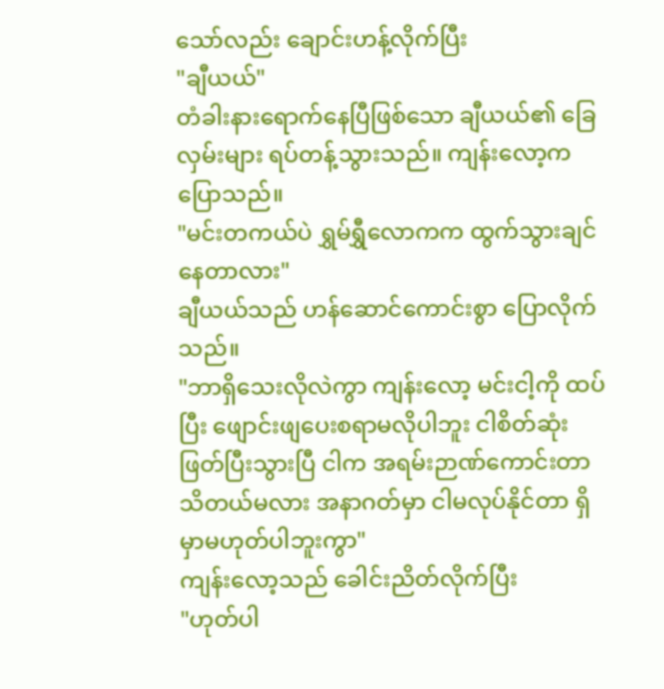သော်လည်း ချောင်းဟန့်လိုက်ပြီး
"ချီယယ်"
တံခါးနားရောက်နေပြီဖြစ်သော ချီယယ်၏ ခြေလှမ်းများ ရပ်တန့်သွားသည်။ ကျန်းလော့က ပြောသည်။
"မင်းတကယ်ပဲ ရွှမ်ရွှီလောကက ထွက်သွားချင်နေတာလား"
ချီယယ်သည် ဟန်ဆောင်ကောင်းစွာ ပြောလိုက်သည်။
"ဘာရှိသေးလိုလဲကွာ ကျန်းလော့ မင်းငါ့ကို ထပ်ပြီး ဖျောင်းဖျပေးစရာမလိုပါဘူး ငါစိတ်ဆုံးဖြတ်ပြီးသွားပြီ ငါက အရမ်းဉာဏ်ကောင်းတာ သိတယ်မလား အနာဂတ်မှာ ငါမလုပ်နိုင်တာ ရှိမှာမဟုတ်ပါဘူးကွာ"
ကျန်းလော့သည် ခေါင်းညိတ်လိုက်ပြီး
"ဟုတ်ပါ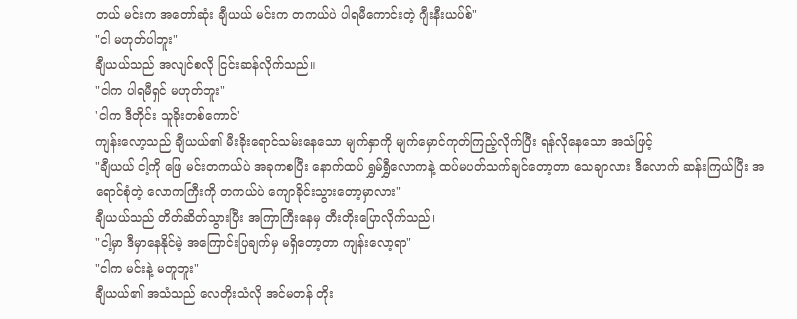တယ် မင်းက အတော်ဆုံး ချီယယ် မင်းက တကယ်ပဲ ပါရမီကောင်းတဲ့ ဂျီးနီးယပ်စ်"
"ငါ မဟုတ်ပါဘူး"
ချီယယ်သည် အလျင်စလို ငြင်းဆန်လိုက်သည်။
"ငါက ပါရမီရှင် မဟုတ်ဘူး"
'ငါက ဒီတိုင်း သူခိုးတစ်ကောင်'
ကျန်းလော့သည် ချီယယ်၏ မီးခိုးရောင်သမ်းနေသော မျက်နှာကို မျက်မှောင်ကုတ်ကြည့်လိုက်ပြီး ရန်လိုနေသော အသံဖြင့်
"ချီယယ် ငါ့ကို ဖြေ မင်းတကယ်ပဲ အခုကစပြီး နောက်ထပ် ရွှမ်ရွှီလောကနဲ့ ထပ်မပတ်သက်ချင်တော့တာ သေချာလား ဒီလောက် ဆန်းကြယ်ပြီး အရောင်စုံတဲ့ လောကကြီးကို တကယ်ပဲ ကျောခိုင်းသွားတော့မှာလား"
ချီယယ်သည် တိတ်ဆိတ်သွားပြီး အကြာကြီးနေမှ တီးတိုးပြောလိုက်သည်၊
"ငါ့မှာ ဒီမှာနေနိုင်မဲ့ အကြောင်းပြချက်မှ မရှိတော့တာ ကျန်းလော့ရာ"
"ငါက မင်းနဲ့ မတူဘူး"
ချီယယ်၏ အသံသည် လေတိုးသံလို အင်မတန် တိုး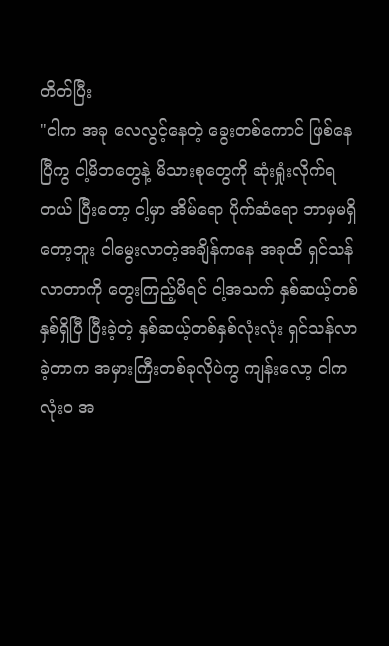တိတ်ပြီး
"ငါက အခု လေလွင့်နေတဲ့ ခွေးတစ်ကောင် ဖြစ်နေပြီကွ ငါ့မိဘတွေနဲ့ မိသားစုတွေကို ဆုံးရှုံးလိုက်ရတယ် ပြီးတော့ ငါ့မှာ အိမ်ရော ပိုက်ဆံရော ဘာမှမရှိတော့ဘူး ငါမွေးလာတဲ့အချိန်ကနေ အခုထိ ရှင်သန်လာတာကို တွေးကြည့်မိရင် ငါ့အသက် နှစ်ဆယ့်တစ်နှစ်ရှိပြီ ပြီးခဲ့တဲ့ နှစ်ဆယ့်တစ်နှစ်လုံးလုံး ရှင်သန်လာခဲ့တာက အမှားကြီးတစ်ခုလိုပဲကွ ကျန်းလော့ ငါက လုံးဝ အ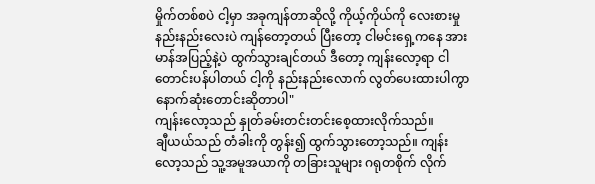မှိုက်တစ်စပဲ ငါ့မှာ အခုကျန်တာဆိုလို့ ကိုယ့်ကိုယ်ကို လေးစားမှု နည်းနည်းလေးပဲ ကျန်တော့တယ် ပြီးတော့ ငါမင်းရှေ့ကနေ အားမာန်အပြည့်နဲ့ပဲ ထွက်သွားချင်တယ် ဒီတော့ ကျန်းလော့ရာ ငါတောင်းပန်ပါတယ် ငါ့ကို နည်းနည်းလောက် လွတ်ပေးထားပါကွာ နောက်ဆုံးတောင်းဆိုတာပါ"
ကျန်းလော့သည် နှုတ်ခမ်းတင်းတင်းစေ့ထားလိုက်သည်။
ချီယယ်သည် တံခါးကို တွန်း၍ ထွက်သွားတော့သည်။ ကျန်းလော့သည် သူ့အမူအယာကို တခြားသူများ ဂရုတစိုက် လိုက်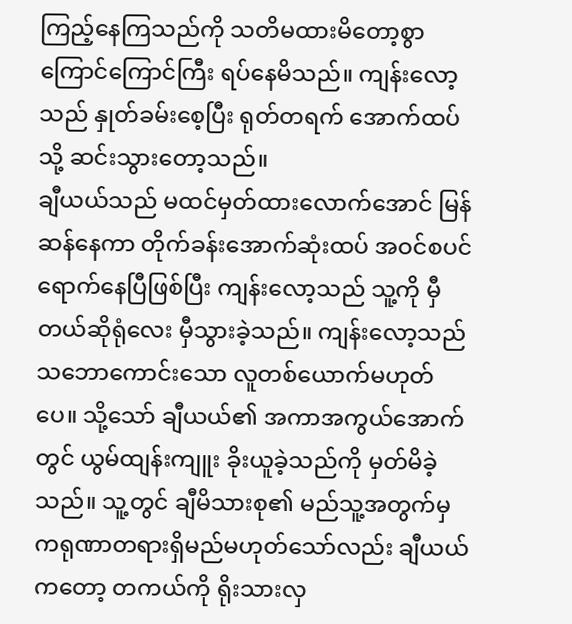ကြည့်နေကြသည်ကို သတိမထားမိတော့စွာ ကြောင်ကြောင်ကြီး ရပ်နေမိသည်။ ကျန်းလော့သည် နှုတ်ခမ်းစေ့ပြီး ရုတ်တရက် အောက်ထပ်သို့ ဆင်းသွားတော့သည်။
ချီယယ်သည် မထင်မှတ်ထားလောက်အောင် မြန်ဆန်နေကာ တိုက်ခန်းအောက်ဆုံးထပ် အဝင်စပင် ရောက်နေပြီဖြစ်ပြီး ကျန်းလော့သည် သူ့ကို မှီတယ်ဆိုရုံလေး မှီသွားခဲ့သည်။ ကျန်းလော့သည် သဘောကောင်းသော လူတစ်ယောက်မဟုတ်ပေ။ သို့သော် ချီယယ်၏ အကာအကွယ်အောက်တွင် ယွမ်ထျန်းကျူး ခိုးယူခဲ့သည်ကို မှတ်မိခဲ့သည်။ သူ့တွင် ချီမိသားစု၏ မည်သူ့အတွက်မှ ကရုဏာတရားရှိမည်မဟုတ်သော်လည်း ချီယယ်ကတော့ တကယ်ကို ရိုးသားလှ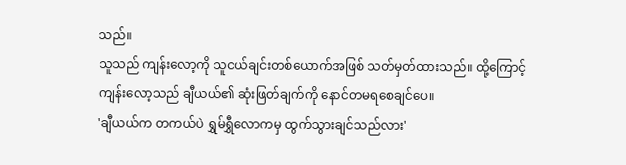သည်။
သူသည် ကျန်းလော့ကို သူငယ်ချင်းတစ်ယောက်အဖြစ် သတ်မှတ်ထားသည်။ ထို့ကြောင့် ကျန်းလော့သည် ချီယယ်၏ ဆုံးဖြတ်ချက်ကို နောင်တမရစေချင်ပေ။
'ချီယယ်က တကယ်ပဲ ရွှမ်ရွှီလောကမှ ထွက်သွားချင်သည်လား'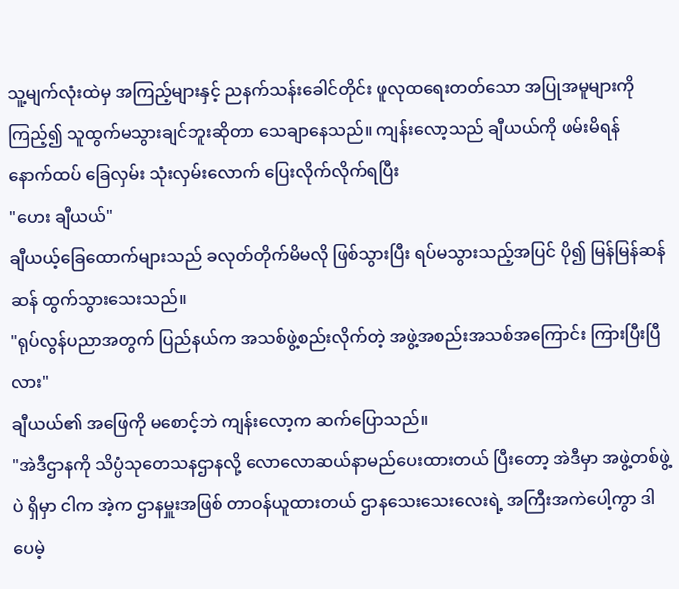သူ့မျက်လုံးထဲမှ အကြည့်များနှင့် ညနက်သန်းခေါင်တိုင်း ဖူလုထရေးတတ်သော အပြုအမူများကို ကြည့်၍ သူထွက်မသွားချင်ဘူးဆိုတာ သေချာနေသည်။ ကျန်းလော့သည် ချီယယ်ကို ဖမ်းမိရန် နောက်ထပ် ခြေလှမ်း သုံးလှမ်းလောက် ပြေးလိုက်လိုက်ရပြီး
"ဟေး ချီယယ်"
ချီယယ့်ခြေထောက်များသည် ခလုတ်တိုက်မိမလို ဖြစ်သွားပြီး ရပ်မသွားသည့်အပြင် ပို၍ မြန်မြန်ဆန်ဆန် ထွက်သွားသေးသည်။
"ရုပ်လွန်ပညာအတွက် ပြည်နယ်က အသစ်ဖွဲ့စည်းလိုက်တဲ့ အဖွဲ့အစည်းအသစ်အကြောင်း ကြားပြီးပြီလား"
ချီယယ်၏ အဖြေကို မစောင့်ဘဲ ကျန်းလော့က ဆက်ပြောသည်။
"အဲဒီဌာနကို သိပ္ပံသုတေသနဌာနလို့ လောလောဆယ်နာမည်ပေးထားတယ် ပြီးတော့ အဲဒီမှာ အဖွဲ့တစ်ဖွဲ့ပဲ ရှိမှာ ငါက အဲ့က ဌာနမှူးအဖြစ် တာဝန်ယူထားတယ် ဌာနသေးသေးလေးရဲ့ အကြီးအကဲပေါ့ကွာ ဒါပေမဲ့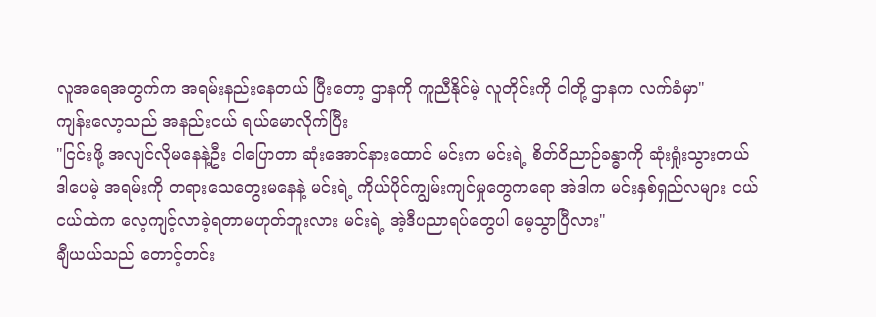လူအရေအတွက်က အရမ်းနည်းနေတယ် ပြီးတော့ ဌာနကို ကူညီနိုင်မဲ့ လူတိုင်းကို ငါတို့ ဌာနက လက်ခံမှာ"
ကျန်းလော့သည် အနည်းငယ် ရယ်မောလိုက်ပြီး
"ငြင်းဖို့ အလျင်လိုမနေနဲ့ဦး ငါပြောတာ ဆုံးအောင်နားထောင် မင်းက မင်းရဲ့ စိတ်ဝိညာဉ်ခန္ဓာကို ဆုံးရှုံးသွားတယ် ဒါပေမဲ့ အရမ်းကို တရားသေတွေးမနေနဲ့ မင်းရဲ့ ကိုယ်ပိုင်ကျွမ်းကျင်မှုတွေကရော အဲဒါက မင်းနှစ်ရှည်လများ ငယ်ငယ်ထဲက လေ့ကျင့်လာခဲ့ရတာမဟုတ်ဘူးလား မင်းရဲ့ အဲ့ဒီပညာရပ်တွေပါ မေ့သွာပြီလား"
ချီယယ်သည် တောင့်တင်း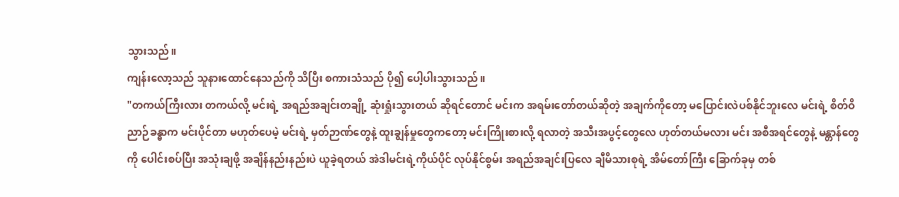သွားသည်။
ကျန်းလော့သည် သူနားထောင်နေသည်ကို သိပြီး စကားသံသည် ပို၍ ပေါ့ပါးသွားသည်။
"တကယ်ကြီးလား တကယ်လို့ မင်းရဲ့ အရည်အချင်းတချို့ ဆုံးရှုံးသွားတယ် ဆိုရင်တောင် မင်းက အရမ်းတော်တယ်ဆိုတဲ့ အချက်ကိုတော့ မပြောင်းလဲပစ်နိုင်ဘူးလေ မင်းရဲ့ စိတ်ဝိညာဉ်ခန္ဓာက မင်းပိုင်တာ မဟုတ်ပေမဲ့ မင်းရဲ့ မှတ်ဉာဏ်တွေနဲ့ ထူးချွန်မှုတွေကတော့ မင်းကြိုးစားလို့ ရလာတဲ့ အသီးအပွင့်တွေလေ ဟုတ်တယ်မလား မင်း အစီအရင်တွေနဲ့ မန္တာန်တွေကို ပေါင်းစပ်ပြီး အသုံးချဖို့ အချိန်နည်းနည်းပဲ ယူခဲ့ရတယ် အဲဒါမင်းရဲ့ကိုယ်ပိုင် လုပ်နိုင်စွမ်း အရည်အချင်းပြလေ ချီမိသားစုရဲ့ အိမ်တော်ကြီး ခြောက်ခုမှ တစ်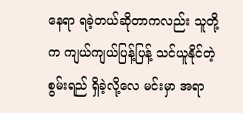နေရာ ရခဲ့တယ်ဆိုတာကလည်း သူတို့က ကျယ်ကျယ်ပြန့်ပြန့် သင်ယူနိုင်တဲ့ စွမ်းရည် ရှိခဲ့လို့လေ မင်းမှာ အရာ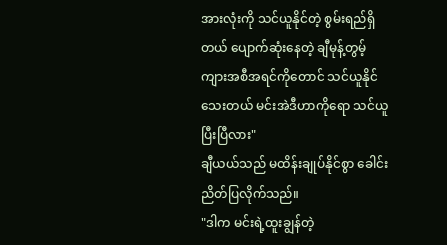အားလုံးကို သင်ယူနိုင်တဲ့ စွမ်းရည်ရှိတယ် ပျောက်ဆုံးနေတဲ့ ချီမုန့်တွမ့်ကျားအစီအရင်ကိုတောင် သင်ယူနိုင်သေးတယ် မင်းအဲဒီဟာကိုရော သင်ယူပြီးပြီလား"
ချီယယ်သည် မထိန်းချုပ်နိုင်စွာ ခေါင်းညိတ်ပြလိုက်သည်။
"ဒါက မင်းရဲ့ထူးချွန်တဲ့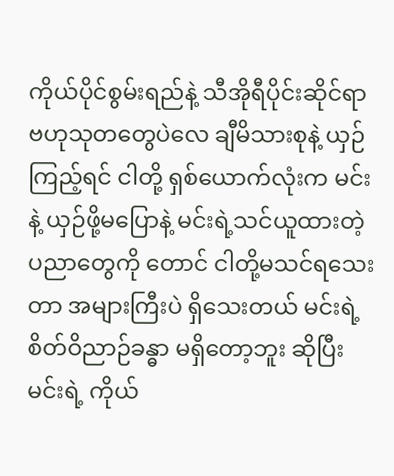ကိုယ်ပိုင်စွမ်းရည်နဲ့ သီအိုရီပိုင်းဆိုင်ရာ ဗဟုသုတတွေပဲလေ ချီမိသားစုနဲ့ ယှဉ်ကြည့်ရင် ငါတို့ ရှစ်ယောက်လုံးက မင်းနဲ့ ယှဉ်ဖို့မပြောနဲ့ မင်းရဲ့သင်ယူထားတဲ့ပညာတွေကို တောင် ငါတို့မသင်ရသေးတာ အများကြီးပဲ ရှိသေးတယ် မင်းရဲ့ စိတ်ဝိညာဉ်ခန္ဓာ မရှိတော့ဘူး ဆိုပြီး မင်းရဲ့ ကိုယ်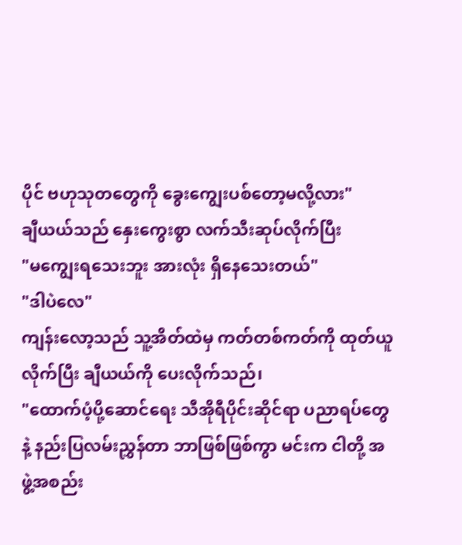ပိုင် ဗဟုသုတတွေကို ခွေးကျွေးပစ်တော့မလို့လား"
ချီယယ်သည် နှေးကွေးစွာ လက်သီးဆုပ်လိုက်ပြီး
"မကျွေးရသေးဘူး အားလုံး ရှိနေသေးတယ်"
"ဒါပဲလေ"
ကျန်းလော့သည် သူ့အိတ်ထဲမှ ကတ်တစ်ကတ်ကို ထုတ်ယူလိုက်ပြီး ချီယယ်ကို ပေးလိုက်သည်၊
"ထောက်ပံ့ပို့ဆောင်ရေး သီအိုရီပိုင်းဆိုင်ရာ ပညာရပ်တွေနဲ့ နည်းပြလမ်းညွှန်တာ ဘာဖြစ်ဖြစ်ကွာ မင်းက ငါတို့ အဖွဲ့အစည်း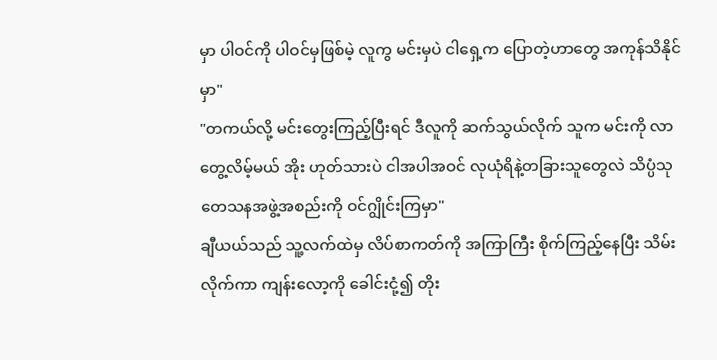မှာ ပါဝင်ကို ပါဝင်မှဖြစ်မဲ့ လူကွ မင်းမှပဲ ငါရှေ့က ပြောတဲ့ဟာတွေ အကုန်သိနိုင်မှာ"
"တကယ်လို့ မင်းတွေးကြည့်ပြီးရင် ဒီလူကို ဆက်သွယ်လိုက် သူက မင်းကို လာတွေ့လိမ့်မယ် အိုး ဟုတ်သားပဲ ငါအပါအဝင် လုယုံရိနဲ့တခြားသူတွေလဲ သိပ္ပံသုတေသနအဖွဲ့အစည်းကို ဝင်ဂျွိုင်းကြမှာ"
ချီယယ်သည် သူ့လက်ထဲမှ လိပ်စာကတ်ကို အကြာကြီး စိုက်ကြည့်နေပြီး သိမ်းလိုက်ကာ ကျန်းလော့ကို ခေါင်းငုံ့၍ တိုး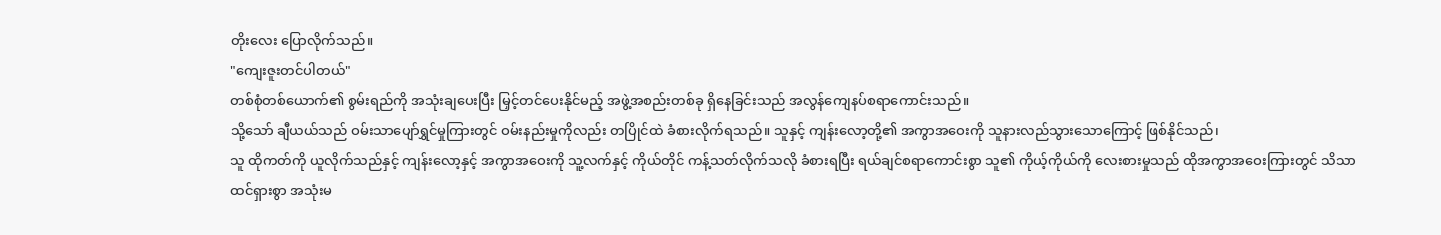တိုးလေး ပြောလိုက်သည်။
"ကျေးဇူးတင်ပါတယ်"
တစ်စုံတစ်ယောက်၏ စွမ်းရည်ကို အသုံးချပေးပြီး မြှင့်တင်ပေးနိုင်မည့် အဖွဲ့အစည်းတစ်ခု ရှိနေခြင်းသည် အလွန်ကျေနပ်စရာကောင်းသည်။
သို့သော် ချီယယ်သည် ဝမ်းသာပျော်ရွှင်မှုကြားတွင် ဝမ်းနည်းမှုကိုလည်း တပြိုင်ထဲ ခံစားလိုက်ရသည်။ သူနှင့် ကျန်းလော့တို့၏ အကွာအဝေးကို သူနားလည်သွားသောကြောင့် ဖြစ်နိုင်သည်၊
သူ ထိုကတ်ကို ယူလိုက်သည်နှင့် ကျန်းလော့နှင့် အကွာအဝေးကို သူ့လက်နှင့် ကိုယ်တိုင် ကန့်သတ်လိုက်သလို ခံစားရပြီး ရယ်ချင်စရာကောင်းစွာ သူ၏ ကိုယ့်ကိုယ်ကို လေးစားမှုသည် ထိုအကွာအဝေးကြားတွင် သိသာထင်ရှားစွာ အသုံးမ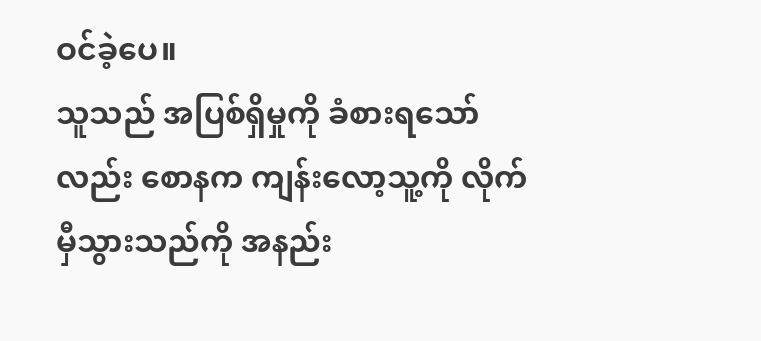ဝင်ခဲ့ပေ။
သူသည် အပြစ်ရှိမှုကို ခံစားရသော်လည်း စောနက ကျန်းလော့သူ့ကို လိုက်မှီသွားသည်ကို အနည်း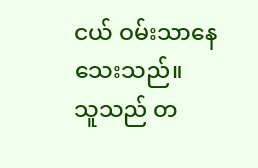ငယ် ဝမ်းသာနေသေးသည်။
သူသည် တ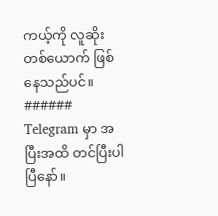ကယ့်ကို လူဆိုးတစ်ယောက် ဖြစ်နေသည်ပင်။
######
Telegram မှာ အပြီးအထိ တင်ပြီးပါပြီနော်။